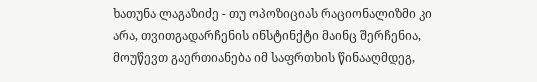ხათუნა ლაგაზიძე - თუ ოპოზიციას რაციონალიზმი კი არა, თვითგადარჩენის ინსტინქტი მაინც შერჩენია, მოუწევთ გაერთიანება იმ საფრთხის წინააღმდეგ,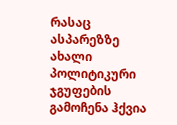რასაც ასპარეზზე ახალი პოლიტიკური ჯგუფების გამოჩენა ჰქვია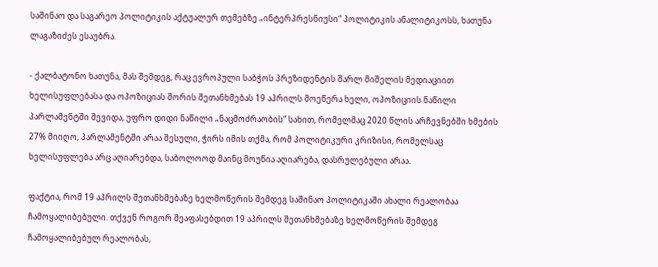საშინაო და საგარეო პოლიტიკის აქტუალურ თემებზე „ინტერპრესნიუსი“ პოლიტიკის ანალიტიკოსს, ხათუნა ლაგაზიძეს ესაუბრა.

- ქალბატონო ხათუნა, მას შემდეგ, რაც ევროპული საბჭოს პრეზიდენტის შარლ მიშელის მედიაციით ხელისუფლებასა და ოპოზიციას შორის შეთანხმებას 19 აპრილს მოეწერა ხელი, ოპოზიციის ნაწილი პარლამენტში შევიდა, უფრო დიდი ნაწილი „ნაცმოძრაობის“ სახით, რომელმაც 2020 წლის არჩევნებში ხმების 27% მიიღო, პარლამენტში არაა შესული, ჭირს იმის თქმა, რომ პოლიტიკური კრიზისი, რომელსაც ხელისუფლება არც აღიარებდა, საბოლოოდ მაინც მოუწია აღიარება, დასრულებული არაა.

ფაქტია, რომ 19 აპრილს შეთანხმებაზე ხელმოწერის შემდეგ საშინაო პოლიტიკაში ახალი რეალობაა ჩამოყალიბებული. თქვენ როგორ შეაფასებდით 19 აპრილს შეთანხმებაზე ხელმოწერის შემდეგ ჩამოყალიბებულ რეალობას,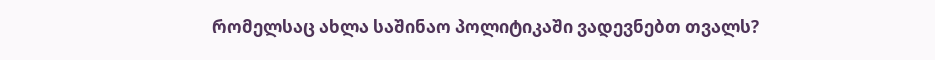რომელსაც ახლა საშინაო პოლიტიკაში ვადევნებთ თვალს?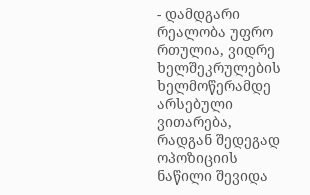- დამდგარი რეალობა უფრო რთულია, ვიდრე ხელშეკრულების ხელმოწერამდე არსებული ვითარება, რადგან შედეგად ოპოზიციის ნაწილი შევიდა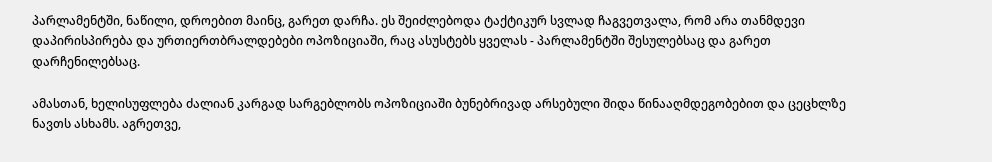პარლამენტში, ნაწილი, დროებით მაინც, გარეთ დარჩა. ეს შეიძლებოდა ტაქტიკურ სვლად ჩაგვეთვალა, რომ არა თანმდევი დაპირისპირება და ურთიერთბრალდებები ოპოზიციაში, რაც ასუსტებს ყველას - პარლამენტში შესულებსაც და გარეთ დარჩენილებსაც.

ამასთან, ხელისუფლება ძალიან კარგად სარგებლობს ოპოზიციაში ბუნებრივად არსებული შიდა წინააღმდეგობებით და ცეცხლზე ნავთს ასხამს. აგრეთვე,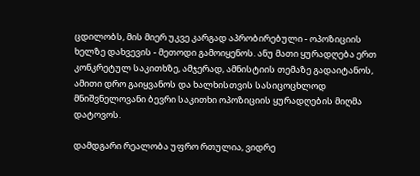ცდილობს, მის მიერ უკვე კარგად აპრობირებული - ოპოზიციის ხელზე დახვევის - მეთოდი გამოიყენოს. ანუ მათი ყურადღება ერთ კონკრეტულ საკითხზე, ამჯერად, ამნისტიის თემაზე გადაიტანოს, ამითი დრო გაიყვანოს და ხალხისთვის სასიცოცხლოდ მნიშვნელოვანი ბევრი საკითხი ოპოზიციის ყურადღების მიღმა დატოვოს.

დამდგარი რეალობა უფრო რთულია, ვიდრე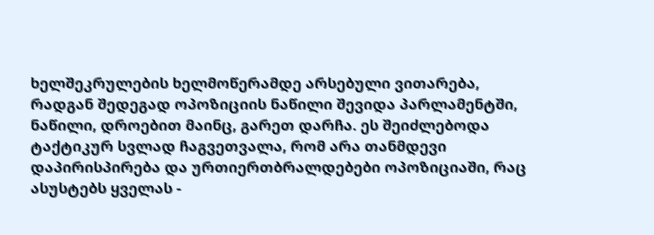ხელშეკრულების ხელმოწერამდე არსებული ვითარება, რადგან შედეგად ოპოზიციის ნაწილი შევიდა პარლამენტში, ნაწილი, დროებით მაინც, გარეთ დარჩა. ეს შეიძლებოდა ტაქტიკურ სვლად ჩაგვეთვალა, რომ არა თანმდევი დაპირისპირება და ურთიერთბრალდებები ოპოზიციაში, რაც ასუსტებს ყველას -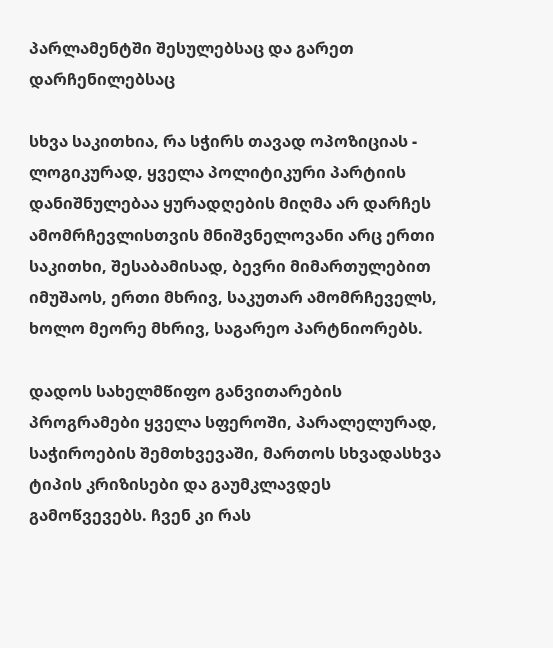პარლამენტში შესულებსაც და გარეთ დარჩენილებსაც

სხვა საკითხია, რა სჭირს თავად ოპოზიციას - ლოგიკურად, ყველა პოლიტიკური პარტიის დანიშნულებაა ყურადღების მიღმა არ დარჩეს ამომრჩევლისთვის მნიშვნელოვანი არც ერთი საკითხი, შესაბამისად, ბევრი მიმართულებით იმუშაოს, ერთი მხრივ, საკუთარ ამომრჩეველს, ხოლო მეორე მხრივ, საგარეო პარტნიორებს.

დადოს სახელმწიფო განვითარების პროგრამები ყველა სფეროში, პარალელურად, საჭიროების შემთხვევაში, მართოს სხვადასხვა ტიპის კრიზისები და გაუმკლავდეს გამოწვევებს. ჩვენ კი რას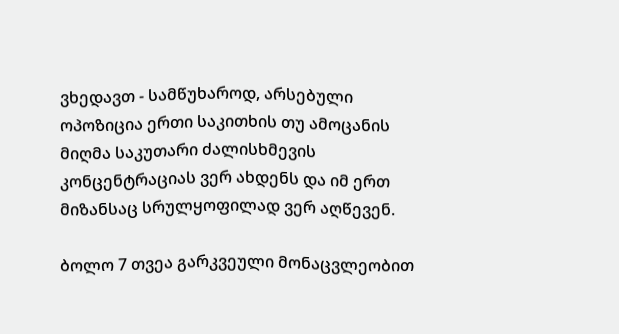ვხედავთ - სამწუხაროდ, არსებული ოპოზიცია ერთი საკითხის თუ ამოცანის მიღმა საკუთარი ძალისხმევის კონცენტრაციას ვერ ახდენს და იმ ერთ მიზანსაც სრულყოფილად ვერ აღწევენ.

ბოლო 7 თვეა გარკვეული მონაცვლეობით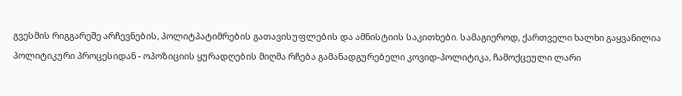გვესმის რიგგარეშე არჩევნების, პოლიტპატიმრების გათავისუფლების და ამნისტიის საკითხები. სამაგიეროდ, ქართველი ხალხი გაყვანილია პოლიტიკური პროცესიდან - ოპოზიციის ყურადღების მიღმა რჩება გამანადგურებელი კოვიდ-პოლიტიკა, ჩამოქცეული ლარი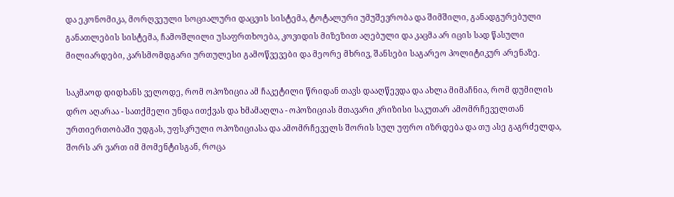და ეკონომიკა, მორღვეული სოციალური დაცვის სისტემა, ტოტალური უმუშევრობა და შიმშილი, განადგურებული განათლების სისტემა, ჩამოშლილი უსაფრთხოება, კოვიდის მიზეზით აღებული და კაცმა არ იცის სად წასული მილიარდები, კარსმომდგარი ურთულესი გამოწვევები და მეორე მხრივ, შანსები საგარეო პოლიტიკურ არენაზე.

საკმაოდ დიდხანს ველოდე, რომ ოპოზიცია ამ ჩაკეტილი წრიდან თავს დააღწევდა და ახლა მიმაჩნია, რომ დუმილის დრო აღარაა - სათქმელი უნდა ითქვას და ხმამაღლა - ოპოზიციას მთავარი კრიზისი საკუთარ ამომრჩეველთან ურთიერთობაში უდგას, უფსკრული ოპოზიციასა და ამომრჩეველს შორის სულ უფრო იზრდება და თუ ასე გაგრძელდა, შორს არ ვართ იმ მომენტისგან, როცა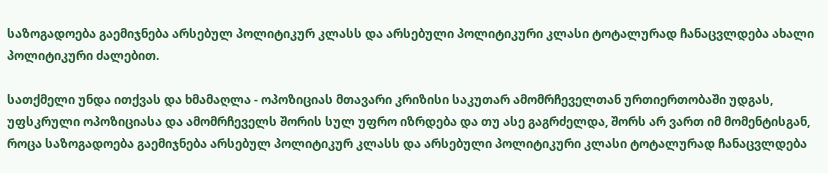საზოგადოება გაემიჯნება არსებულ პოლიტიკურ კლასს და არსებული პოლიტიკური კლასი ტოტალურად ჩანაცვლდება ახალი პოლიტიკური ძალებით.

სათქმელი უნდა ითქვას და ხმამაღლა - ოპოზიციას მთავარი კრიზისი საკუთარ ამომრჩეველთან ურთიერთობაში უდგას, უფსკრული ოპოზიციასა და ამომრჩეველს შორის სულ უფრო იზრდება და თუ ასე გაგრძელდა, შორს არ ვართ იმ მომენტისგან, როცა საზოგადოება გაემიჯნება არსებულ პოლიტიკურ კლასს და არსებული პოლიტიკური კლასი ტოტალურად ჩანაცვლდება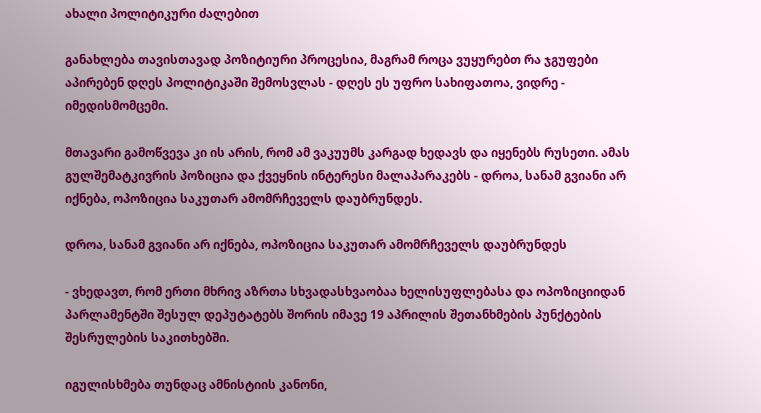ახალი პოლიტიკური ძალებით

განახლება თავისთავად პოზიტიური პროცესია, მაგრამ როცა ვუყურებთ რა ჯგუფები აპირებენ დღეს პოლიტიკაში შემოსვლას - დღეს ეს უფრო სახიფათოა, ვიდრე - იმედისმომცემი.

მთავარი გამოწვევა კი ის არის, რომ ამ ვაკუუმს კარგად ხედავს და იყენებს რუსეთი. ამას გულშემატკივრის პოზიცია და ქვეყნის ინტერესი მალაპარაკებს - დროა, სანამ გვიანი არ იქნება, ოპოზიცია საკუთარ ამომრჩეველს დაუბრუნდეს.

დროა, სანამ გვიანი არ იქნება, ოპოზიცია საკუთარ ამომრჩეველს დაუბრუნდეს

- ვხედავთ, რომ ერთი მხრივ აზრთა სხვადასხვაობაა ხელისუფლებასა და ოპოზიციიდან პარლამენტში შესულ დეპუტატებს შორის იმავე 19 აპრილის შეთანხმების პუნქტების შესრულების საკითხებში.

იგულისხმება თუნდაც ამნისტიის კანონი,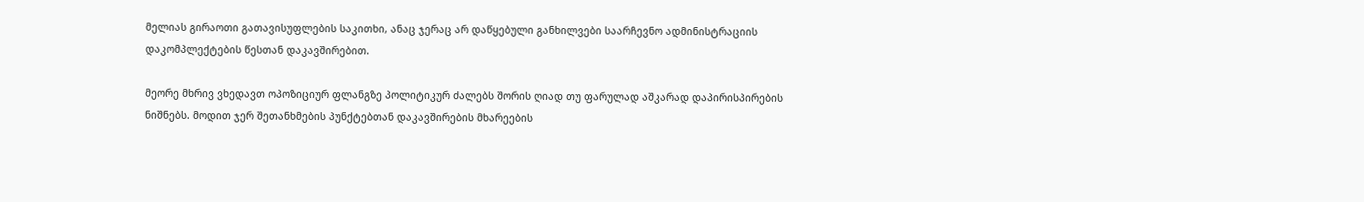მელიას გირაოთი გათავისუფლების საკითხი, ანაც ჯერაც არ დაწყებული განხილვები საარჩევნო ადმინისტრაციის დაკომპლექტების წესთან დაკავშირებით.

მეორე მხრივ ვხედავთ ოპოზიციურ ფლანგზე პოლიტიკურ ძალებს შორის ღიად თუ ფარულად აშკარად დაპირისპირების ნიშნებს. მოდით ჯერ შეთანხმების პუნქტებთან დაკავშირების მხარეების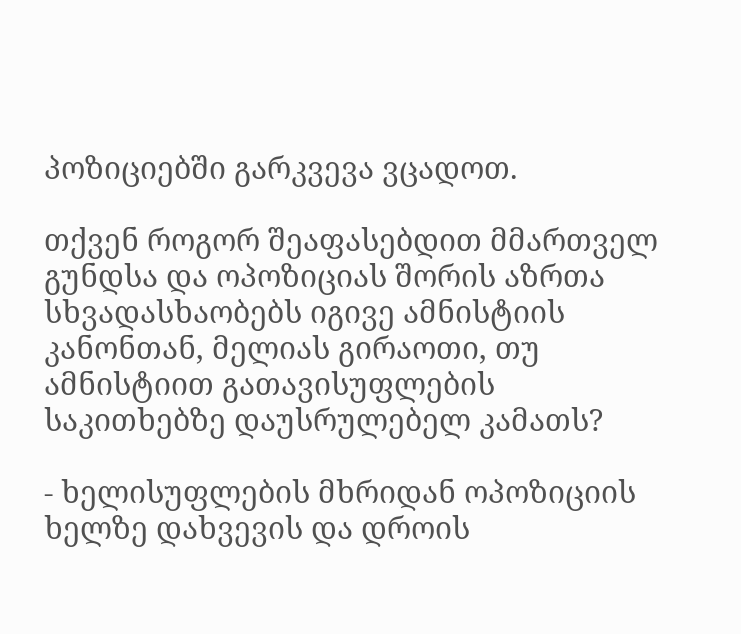პოზიციებში გარკვევა ვცადოთ.

თქვენ როგორ შეაფასებდით მმართველ გუნდსა და ოპოზიციას შორის აზრთა სხვადასხაობებს იგივე ამნისტიის კანონთან, მელიას გირაოთი, თუ ამნისტიით გათავისუფლების საკითხებზე დაუსრულებელ კამათს?

- ხელისუფლების მხრიდან ოპოზიციის ხელზე დახვევის და დროის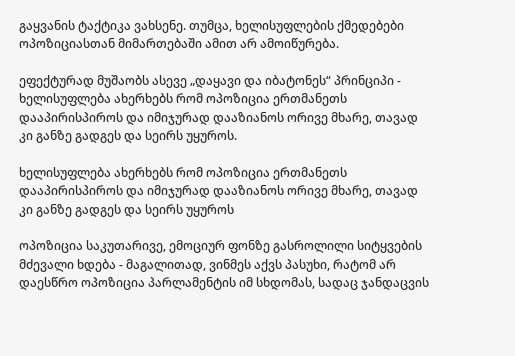გაყვანის ტაქტიკა ვახსენე. თუმცა, ხელისუფლების ქმედებები ოპოზიციასთან მიმართებაში ამით არ ამოიწურება.

ეფექტურად მუშაობს ასევე „დაყავი და იბატონეს“ პრინციპი - ხელისუფლება ახერხებს რომ ოპოზიცია ერთმანეთს დააპირისპიროს და იმიჯურად დააზიანოს ორივე მხარე, თავად კი განზე გადგეს და სეირს უყუროს.

ხელისუფლება ახერხებს რომ ოპოზიცია ერთმანეთს დააპირისპიროს და იმიჯურად დააზიანოს ორივე მხარე, თავად კი განზე გადგეს და სეირს უყუროს

ოპოზიცია საკუთარივე, ემოციურ ფონზე გასროლილი სიტყვების მძევალი ხდება - მაგალითად, ვინმეს აქვს პასუხი, რატომ არ დაესწრო ოპოზიცია პარლამენტის იმ სხდომას, სადაც ჯანდაცვის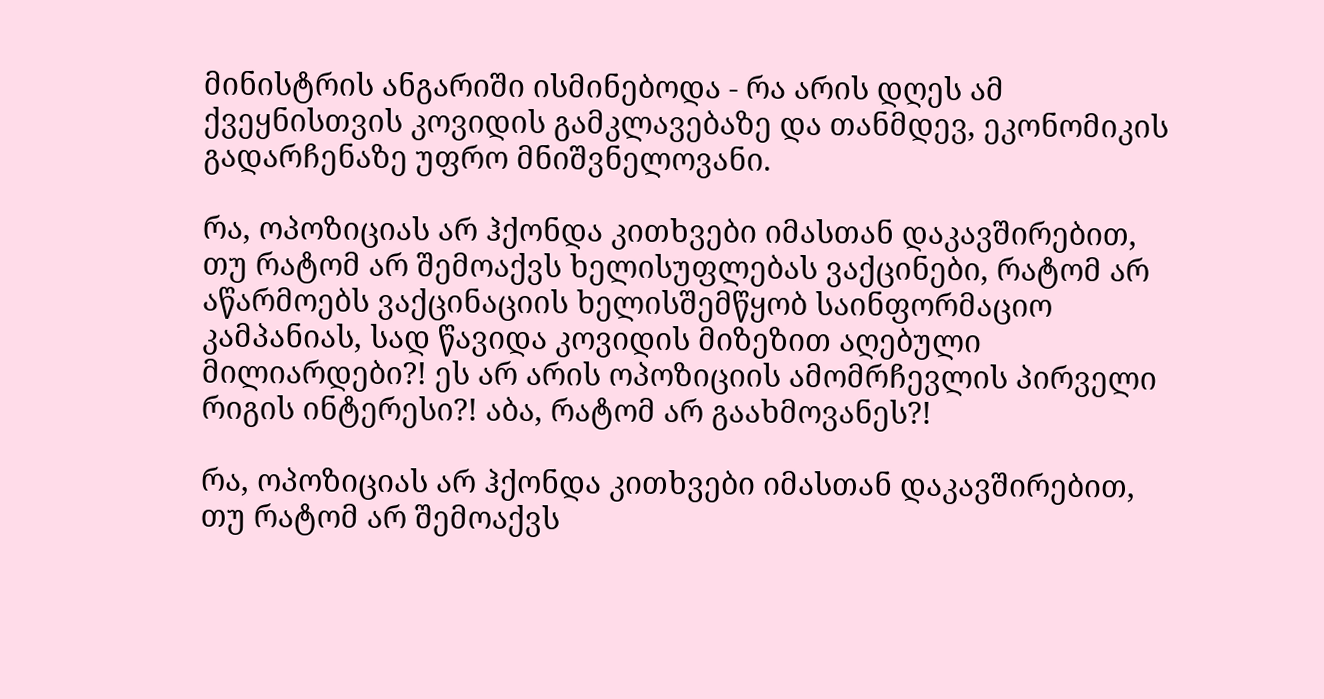მინისტრის ანგარიში ისმინებოდა - რა არის დღეს ამ ქვეყნისთვის კოვიდის გამკლავებაზე და თანმდევ, ეკონომიკის გადარჩენაზე უფრო მნიშვნელოვანი.

რა, ოპოზიციას არ ჰქონდა კითხვები იმასთან დაკავშირებით, თუ რატომ არ შემოაქვს ხელისუფლებას ვაქცინები, რატომ არ აწარმოებს ვაქცინაციის ხელისშემწყობ საინფორმაციო კამპანიას, სად წავიდა კოვიდის მიზეზით აღებული მილიარდები?! ეს არ არის ოპოზიციის ამომრჩევლის პირველი რიგის ინტერესი?! აბა, რატომ არ გაახმოვანეს?!

რა, ოპოზიციას არ ჰქონდა კითხვები იმასთან დაკავშირებით, თუ რატომ არ შემოაქვს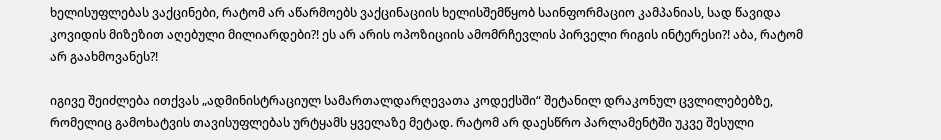ხელისუფლებას ვაქცინები, რატომ არ აწარმოებს ვაქცინაციის ხელისშემწყობ საინფორმაციო კამპანიას, სად წავიდა კოვიდის მიზეზით აღებული მილიარდები?! ეს არ არის ოპოზიციის ამომრჩევლის პირველი რიგის ინტერესი?! აბა, რატომ არ გაახმოვანეს?!

იგივე შეიძლება ითქვას „ადმინისტრაციულ სამართალდარღევათა კოდექსში“ შეტანილ დრაკონულ ცვლილებებზე, რომელიც გამოხატვის თავისუფლებას ურტყამს ყველაზე მეტად. რატომ არ დაესწრო პარლამენტში უკვე შესული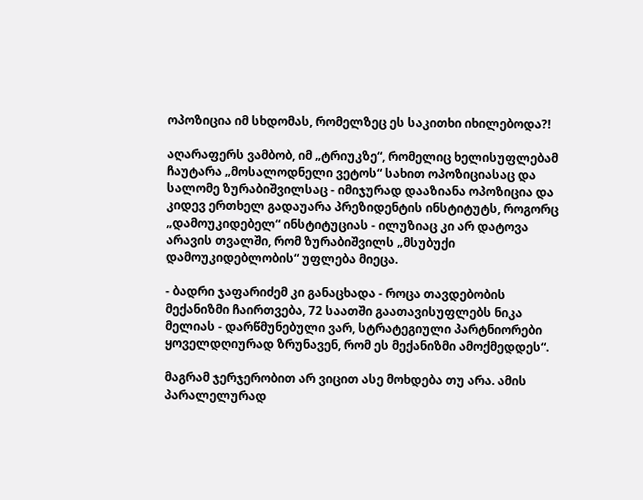ოპოზიცია იმ სხდომას, რომელზეც ეს საკითხი იხილებოდა?!

აღარაფერს ვამბობ, იმ „ტრიუკზე“, რომელიც ხელისუფლებამ ჩაუტარა „მოსალოდნელი ვეტოს“ სახით ოპოზიციასაც და სალომე ზურაბიშვილსაც - იმიჯურად დააზიანა ოპოზიცია და კიდევ ერთხელ გადაუარა პრეზიდენტის ინსტიტუტს, როგორც „დამოუკიდებელ“ ინსტიტუციას - ილუზიაც კი არ დატოვა არავის თვალში, რომ ზურაბიშვილს „მსუბუქი დამოუკიდებლობის“ უფლება მიეცა.

- ბადრი ჯაფარიძემ კი განაცხადა - როცა თავდებობის მექანიზმი ჩაირთვება, 72 საათში გაათავისუფლებს ნიკა მელიას - დარწმუნებული ვარ, სტრატეგიული პარტნიორები ყოველდღიურად ზრუნავენ, რომ ეს მექანიზმი ამოქმედდეს“.

მაგრამ ჯერჯერობით არ ვიცით ასე მოხდება თუ არა. ამის პარალელურად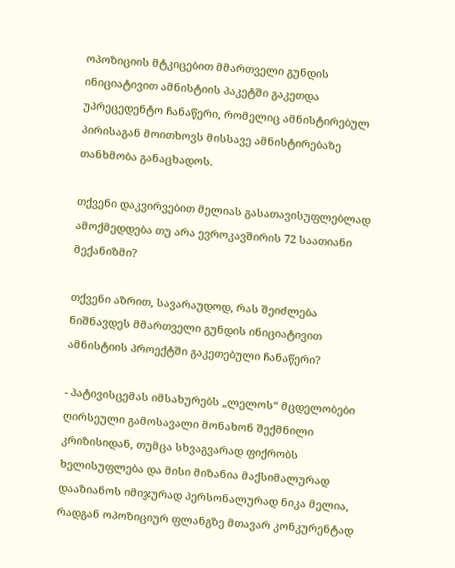ოპოზიციის მტკიცებით მმართველი გუნდის ინიციატივით ამნისტიის პაკეტში გაკეთდა უპრეცედენტო ჩანაწერი, რომელიც ამნისტირებულ პირისაგან მოითხოვს მისსავე ამნისტირებაზე თანხმობა განაცხადოს.

თქვენი დაკვირვებით მელიას გასათავისუფლებლად ამოქმედდება თუ არა ევროკავშირის 72 საათიანი მექანიზმი?

თქვენი აზრით, სავარაუდოდ, რას შეიძლება ნიშნავდეს მმართველი გუნდის ინიციატივით ამნისტიის პროექტში გაკეთებული ჩანაწერი?

- პატივისცემას იმსახურებს „ლელოს“ მცდელობები ღირსეული გამოსავალი მონახონ შექმნილი კრიზისიდან, თუმცა სხვაგვარად ფიქრობს ხელისუფლება და მისი მიზანია მაქსიმალურად დააზიანოს იმიჯურად პერსონალურად ნიკა მელია, რადგან ოპოზიციურ ფლანგზე მთავარ კონკურენტად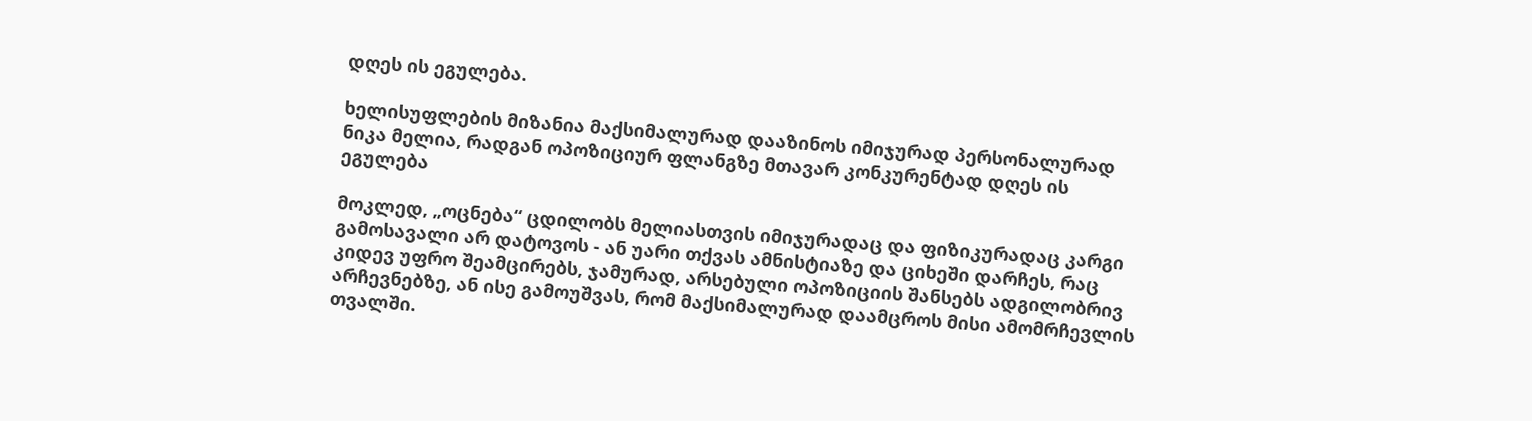დღეს ის ეგულება.

ხელისუფლების მიზანია მაქსიმალურად დააზინოს იმიჯურად პერსონალურად ნიკა მელია, რადგან ოპოზიციურ ფლანგზე მთავარ კონკურენტად დღეს ის ეგულება

მოკლედ, „ოცნება“ ცდილობს მელიასთვის იმიჯურადაც და ფიზიკურადაც კარგი გამოსავალი არ დატოვოს - ან უარი თქვას ამნისტიაზე და ციხეში დარჩეს, რაც კიდევ უფრო შეამცირებს, ჯამურად, არსებული ოპოზიციის შანსებს ადგილობრივ არჩევნებზე, ან ისე გამოუშვას, რომ მაქსიმალურად დაამცროს მისი ამომრჩევლის თვალში.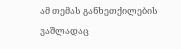ამ თემას განხეთქილების ვაშლადაც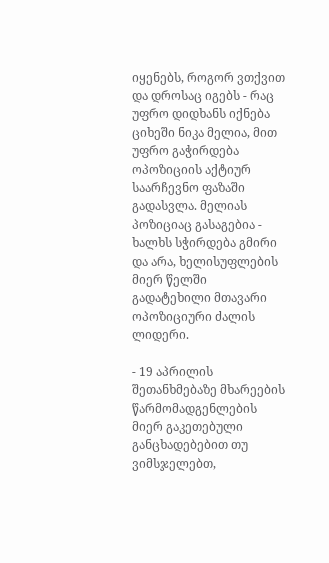იყენებს, როგორ ვთქვით და დროსაც იგებს - რაც უფრო დიდხანს იქნება ციხეში ნიკა მელია, მით უფრო გაჭირდება ოპოზიციის აქტიურ საარჩევნო ფაზაში გადასვლა. მელიას პოზიციაც გასაგებია - ხალხს სჭირდება გმირი და არა, ხელისუფლების მიერ წელში გადატეხილი მთავარი ოპოზიციური ძალის ლიდერი.

- 19 აპრილის შეთანხმებაზე მხარეების წარმომადგენლების მიერ გაკეთებული განცხადებებით თუ ვიმსჯელებთ,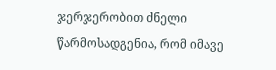ჯერჯერობით ძნელი წარმოსადგენია, რომ იმავე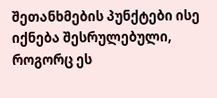შეთანხმების პუნქტები ისე იქნება შესრულებული, როგორც ეს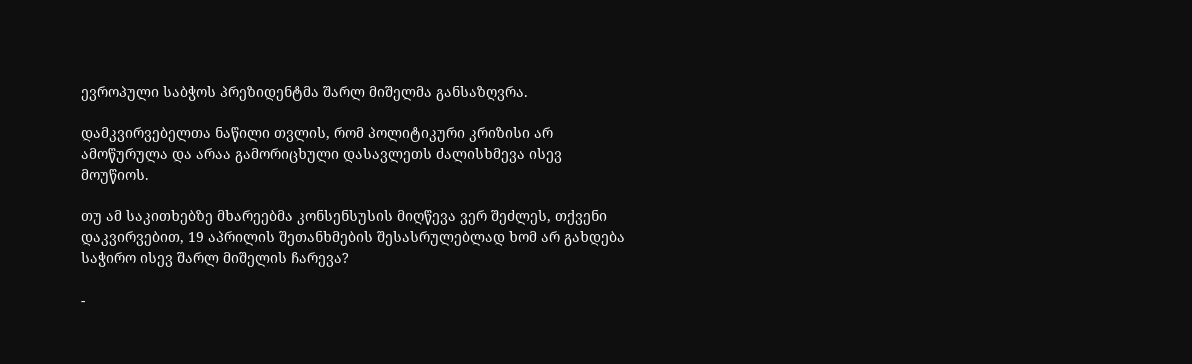ევროპული საბჭოს პრეზიდენტმა შარლ მიშელმა განსაზღვრა.

დამკვირვებელთა ნაწილი თვლის, რომ პოლიტიკური კრიზისი არ ამოწურულა და არაა გამორიცხული დასავლეთს ძალისხმევა ისევ მოუწიოს.

თუ ამ საკითხებზე მხარეებმა კონსენსუსის მიღწევა ვერ შეძლეს, თქვენი დაკვირვებით, 19 აპრილის შეთანხმების შესასრულებლად ხომ არ გახდება საჭირო ისევ შარლ მიშელის ჩარევა?

-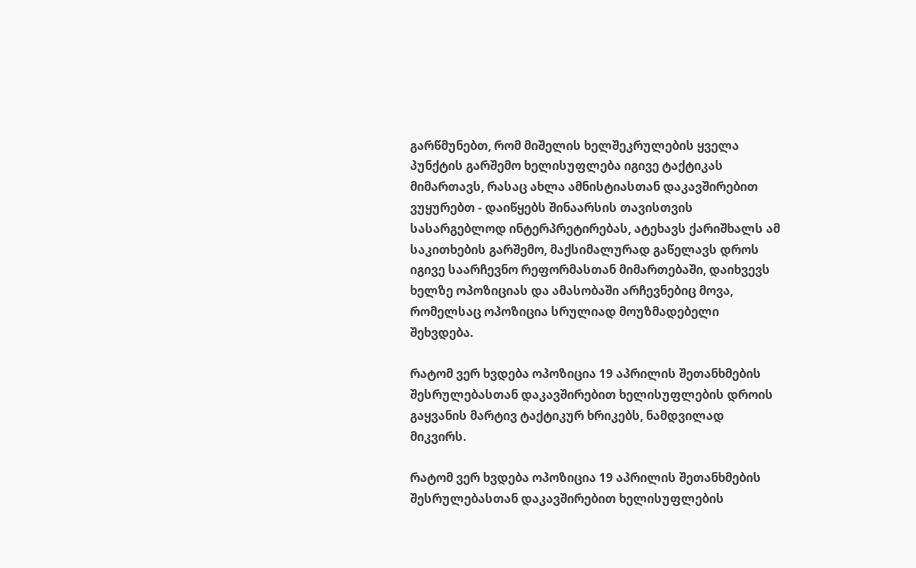გარწმუნებთ, რომ მიშელის ხელშეკრულების ყველა პუნქტის გარშემო ხელისუფლება იგივე ტაქტიკას მიმართავს, რასაც ახლა ამნისტიასთან დაკავშირებით ვუყურებთ - დაიწყებს შინაარსის თავისთვის სასარგებლოდ ინტერპრეტირებას, ატეხავს ქარიშხალს ამ საკითხების გარშემო, მაქსიმალურად გაწელავს დროს იგივე საარჩევნო რეფორმასთან მიმართებაში, დაიხვევს ხელზე ოპოზიციას და ამასობაში არჩევნებიც მოვა, რომელსაც ოპოზიცია სრულიად მოუზმადებელი შეხვდება.

რატომ ვერ ხვდება ოპოზიცია 19 აპრილის შეთანხმების შესრულებასთან დაკავშირებით ხელისუფლების დროის გაყვანის მარტივ ტაქტიკურ ხრიკებს, ნამდვილად მიკვირს.

რატომ ვერ ხვდება ოპოზიცია 19 აპრილის შეთანხმების შესრულებასთან დაკავშირებით ხელისუფლების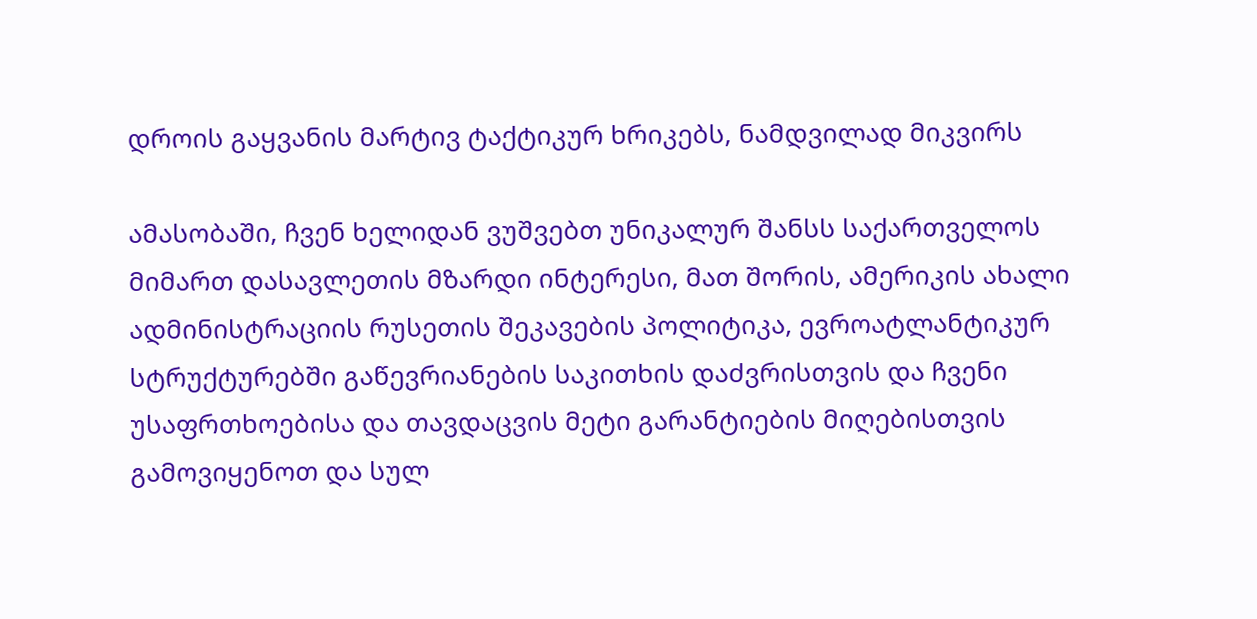დროის გაყვანის მარტივ ტაქტიკურ ხრიკებს, ნამდვილად მიკვირს

ამასობაში, ჩვენ ხელიდან ვუშვებთ უნიკალურ შანსს საქართველოს მიმართ დასავლეთის მზარდი ინტერესი, მათ შორის, ამერიკის ახალი ადმინისტრაციის რუსეთის შეკავების პოლიტიკა, ევროატლანტიკურ სტრუქტურებში გაწევრიანების საკითხის დაძვრისთვის და ჩვენი უსაფრთხოებისა და თავდაცვის მეტი გარანტიების მიღებისთვის გამოვიყენოთ და სულ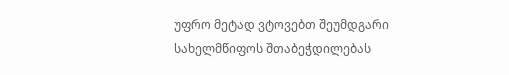უფრო მეტად ვტოვებთ შეუმდგარი სახელმწიფოს შთაბეჭდილებას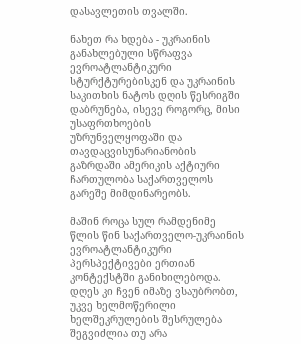დასავლეთის თვალში.

ნახეთ რა ხდება - უკრაინის განახლებული სწრაფვა ევროატლანტიკური სტურქტურებისკენ და უკრაინის საკითხის ნატოს დღის წესრიგში დაბრუნება, ისევე როგორც, მისი უსაფრთხოების უზრუნველყოფაში და თავდაცვისუნარიანობის გაზრდაში ამერიკის აქტიური ჩართულობა საქართველოს გარეშე მიმდინარეობს.

მაშინ როცა სულ რამდენიმე წლის წინ საქართველო-უკრაინის ევროატლანტიკური პერსპექტივები ერთიან კონტექსტში განიხილებოდა. დღეს კი ჩვენ იმაზე ვსაუბრობთ, უკვე ხელმოწერილი ხელშეკრულების შესრულება შეგვიძლია თუ არა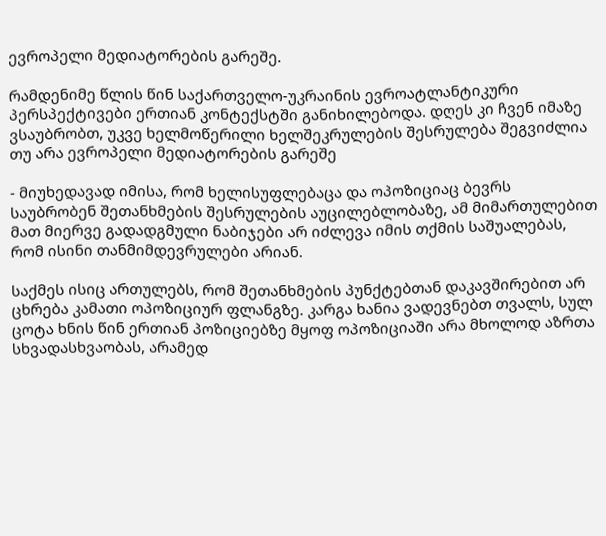ევროპელი მედიატორების გარეშე.

რამდენიმე წლის წინ საქართველო-უკრაინის ევროატლანტიკური პერსპექტივები ერთიან კონტექსტში განიხილებოდა. დღეს კი ჩვენ იმაზე ვსაუბრობთ, უკვე ხელმოწერილი ხელშეკრულების შესრულება შეგვიძლია თუ არა ევროპელი მედიატორების გარეშე

- მიუხედავად იმისა, რომ ხელისუფლებაცა და ოპოზიციაც ბევრს საუბრობენ შეთანხმების შესრულების აუცილებლობაზე, ამ მიმართულებით მათ მიერვე გადადგმული ნაბიჯები არ იძლევა იმის თქმის საშუალებას, რომ ისინი თანმიმდევრულები არიან.

საქმეს ისიც ართულებს, რომ შეთანხმების პუნქტებთან დაკავშირებით არ ცხრება კამათი ოპოზიციურ ფლანგზე. კარგა ხანია ვადევნებთ თვალს, სულ ცოტა ხნის წინ ერთიან პოზიციებზე მყოფ ოპოზიციაში არა მხოლოდ აზრთა სხვადასხვაობას, არამედ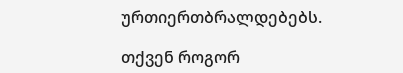ურთიერთბრალდებებს.

თქვენ როგორ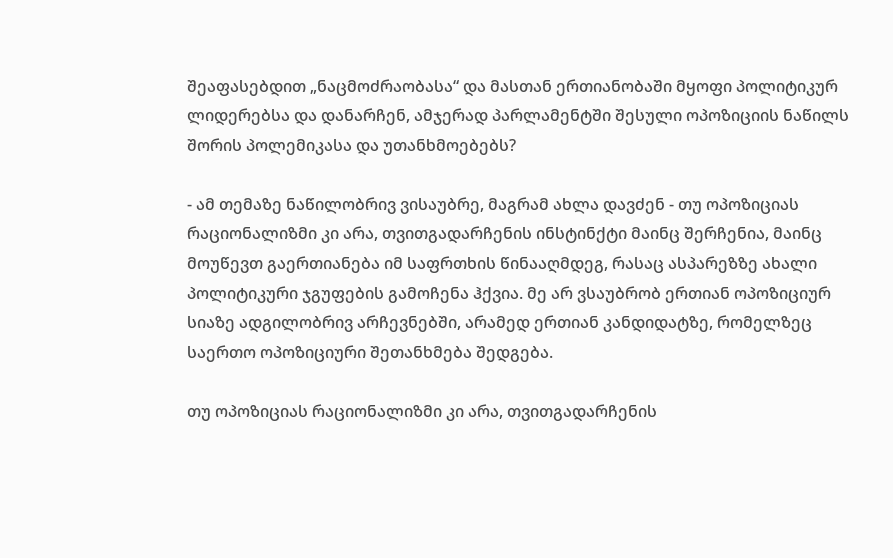შეაფასებდით „ნაცმოძრაობასა“ და მასთან ერთიანობაში მყოფი პოლიტიკურ ლიდერებსა და დანარჩენ, ამჯერად პარლამენტში შესული ოპოზიციის ნაწილს შორის პოლემიკასა და უთანხმოებებს?

- ამ თემაზე ნაწილობრივ ვისაუბრე, მაგრამ ახლა დავძენ - თუ ოპოზიციას რაციონალიზმი კი არა, თვითგადარჩენის ინსტინქტი მაინც შერჩენია, მაინც მოუწევთ გაერთიანება იმ საფრთხის წინააღმდეგ, რასაც ასპარეზზე ახალი პოლიტიკური ჯგუფების გამოჩენა ჰქვია. მე არ ვსაუბრობ ერთიან ოპოზიციურ სიაზე ადგილობრივ არჩევნებში, არამედ ერთიან კანდიდატზე, რომელზეც საერთო ოპოზიციური შეთანხმება შედგება.

თუ ოპოზიციას რაციონალიზმი კი არა, თვითგადარჩენის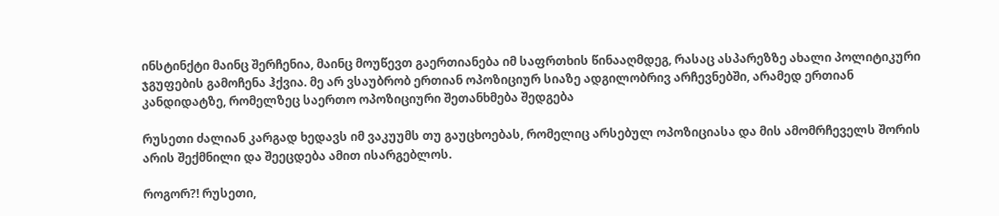ინსტინქტი მაინც შერჩენია, მაინც მოუწევთ გაერთიანება იმ საფრთხის წინააღმდეგ, რასაც ასპარეზზე ახალი პოლიტიკური ჯგუფების გამოჩენა ჰქვია. მე არ ვსაუბრობ ერთიან ოპოზიციურ სიაზე ადგილობრივ არჩევნებში, არამედ ერთიან კანდიდატზე, რომელზეც საერთო ოპოზიციური შეთანხმება შედგება

რუსეთი ძალიან კარგად ხედავს იმ ვაკუუმს თუ გაუცხოებას, რომელიც არსებულ ოპოზიციასა და მის ამომრჩეველს შორის არის შექმნილი და შეეცდება ამით ისარგებლოს.

როგორ?! რუსეთი,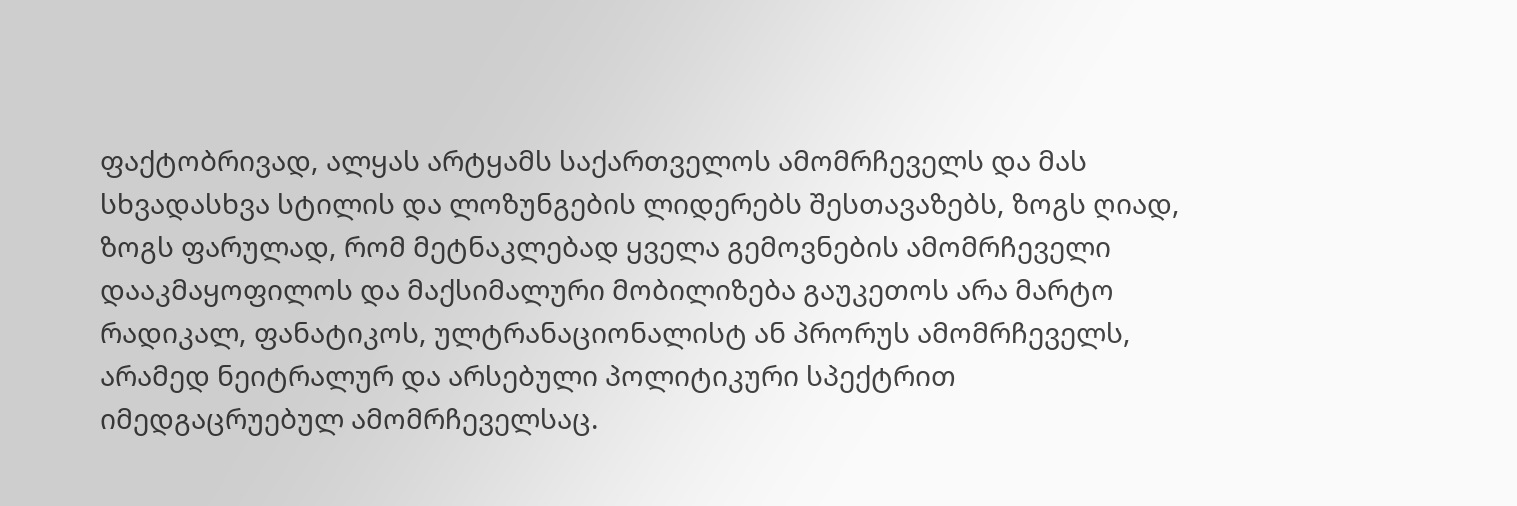ფაქტობრივად, ალყას არტყამს საქართველოს ამომრჩეველს და მას სხვადასხვა სტილის და ლოზუნგების ლიდერებს შესთავაზებს, ზოგს ღიად, ზოგს ფარულად, რომ მეტნაკლებად ყველა გემოვნების ამომრჩეველი დააკმაყოფილოს და მაქსიმალური მობილიზება გაუკეთოს არა მარტო რადიკალ, ფანატიკოს, ულტრანაციონალისტ ან პრორუს ამომრჩეველს, არამედ ნეიტრალურ და არსებული პოლიტიკური სპექტრით იმედგაცრუებულ ამომრჩეველსაც.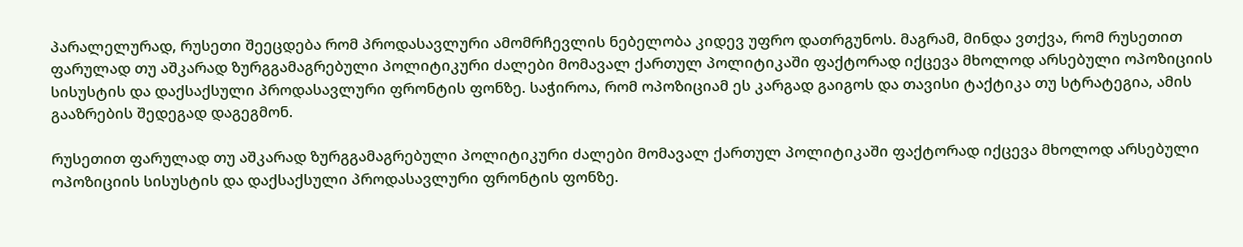პარალელურად, რუსეთი შეეცდება რომ პროდასავლური ამომრჩევლის ნებელობა კიდევ უფრო დათრგუნოს. მაგრამ, მინდა ვთქვა, რომ რუსეთით ფარულად თუ აშკარად ზურგგამაგრებული პოლიტიკური ძალები მომავალ ქართულ პოლიტიკაში ფაქტორად იქცევა მხოლოდ არსებული ოპოზიციის სისუსტის და დაქსაქსული პროდასავლური ფრონტის ფონზე. საჭიროა, რომ ოპოზიციამ ეს კარგად გაიგოს და თავისი ტაქტიკა თუ სტრატეგია, ამის გააზრების შედეგად დაგეგმონ.

რუსეთით ფარულად თუ აშკარად ზურგგამაგრებული პოლიტიკური ძალები მომავალ ქართულ პოლიტიკაში ფაქტორად იქცევა მხოლოდ არსებული ოპოზიციის სისუსტის და დაქსაქსული პროდასავლური ფრონტის ფონზე.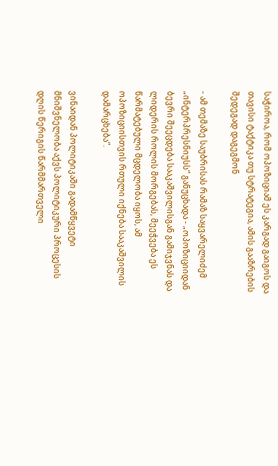საჭიროა, რომ ოპოზიციამ ეს კარგად გაიგოს და თავისი ტაქტიკა თუ სტრატეგია, ამის გააზრების შედეგად დაგეგმონ

- ამ თემაზე საუბრისას რამაზ საყვარელიძემ „ინტერპრესნიუსს“ განუცხადა - „ოპოზიციიდან ბევრი შეეცდება სააკაშვილისგან გამიჯვნას და ლიდერის როლის მორგებას, მეეჭვება ეს წარმატებული მცდელობა იყოს, ამ ოპოზიციისთვის რთული იქნება სააკაშვილის დამარცხება“.

ვინაიდან პოლიტიკაში გადამწყვეტი მნიშვნელობა აქვს პოლიტიკური პროცესის დღის წერიგის წარმმართველი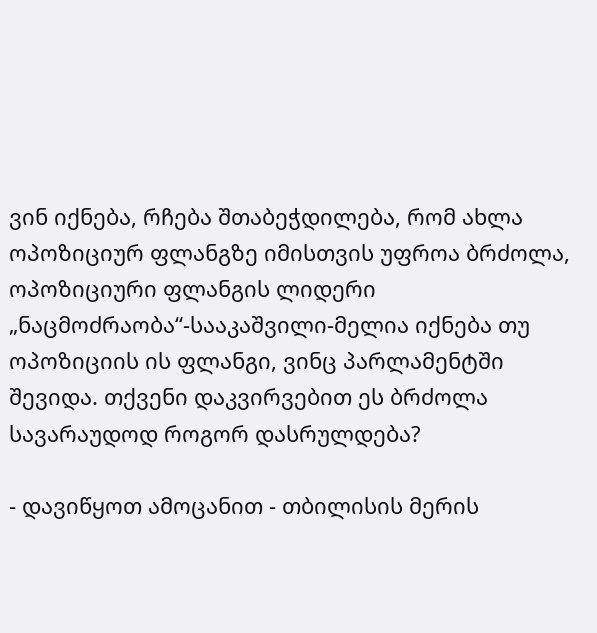ვინ იქნება, რჩება შთაბეჭდილება, რომ ახლა ოპოზიციურ ფლანგზე იმისთვის უფროა ბრძოლა, ოპოზიციური ფლანგის ლიდერი „ნაცმოძრაობა“-სააკაშვილი-მელია იქნება თუ ოპოზიციის ის ფლანგი, ვინც პარლამენტში შევიდა. თქვენი დაკვირვებით ეს ბრძოლა სავარაუდოდ როგორ დასრულდება?

- დავიწყოთ ამოცანით - თბილისის მერის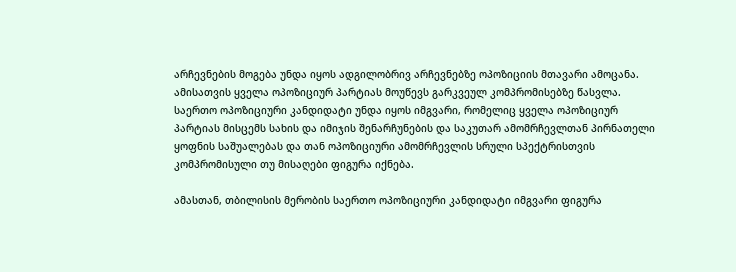არჩევნების მოგება უნდა იყოს ადგილობრივ არჩევნებზე ოპოზიციის მთავარი ამოცანა. ამისათვის ყველა ოპოზიციურ პარტიას მოუწევს გარკვეულ კომპრომისებზე წასვლა. საერთო ოპოზიციური კანდიდატი უნდა იყოს იმგვარი, რომელიც ყველა ოპოზიციურ პარტიას მისცემს სახის და იმიჯის შენარჩუნების და საკუთარ ამომრჩევლთან პირნათელი ყოფნის საშუალებას და თან ოპოზიციური ამომრჩევლის სრული სპექტრისთვის კომპრომისული თუ მისაღები ფიგურა იქნება.

ამასთან, თბილისის მერობის საერთო ოპოზიციური კანდიდატი იმგვარი ფიგურა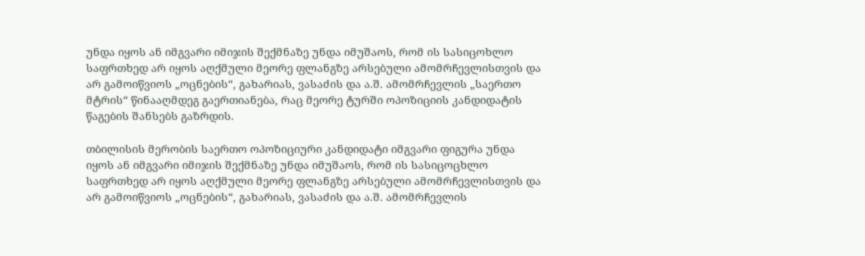უნდა იყოს ან იმგვარი იმიჯის შექმნაზე უნდა იმუშაოს, რომ ის სასიცოხლო საფრთხედ არ იყოს აღქმული მეორე ფლანგზე არსებული ამომრჩევლისთვის და არ გამოიწვიოს „ოცნების“, გახარიას, ვასაძის და ა.შ. ამომრჩევლის „საერთო მტრის“ წინააღმდეგ გაერთიანება, რაც მეორე ტურში ოპოზიციის კანდიდატის წაგების შანსებს გაზრდის.

თბილისის მერობის საერთო ოპოზიციური კანდიდატი იმგვარი ფიგურა უნდა იყოს ან იმგვარი იმიჯის შექმნაზე უნდა იმუშაოს, რომ ის სასიცოცხლო საფრთხედ არ იყოს აღქმული მეორე ფლანგზე არსებული ამომრჩევლისთვის და არ გამოიწვიოს „ოცნების“, გახარიას, ვასაძის და ა.შ. ამომრჩევლის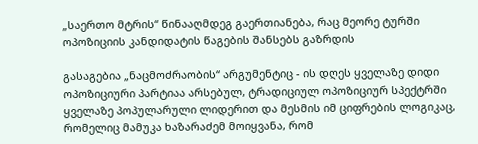„საერთო მტრის“ წინააღმდეგ გაერთიანება, რაც მეორე ტურში ოპოზიციის კანდიდატის წაგების შანსებს გაზრდის

გასაგებია „ნაცმოძრაობის“ არგუმენტიც - ის დღეს ყველაზე დიდი ოპოზიციური პარტიაა არსებულ, ტრადიციულ ოპოზიციურ სპექტრში ყველაზე პოპულარული ლიდერით და მესმის იმ ციფრების ლოგიკაც, რომელიც მამუკა ხაზარაძემ მოიყვანა, რომ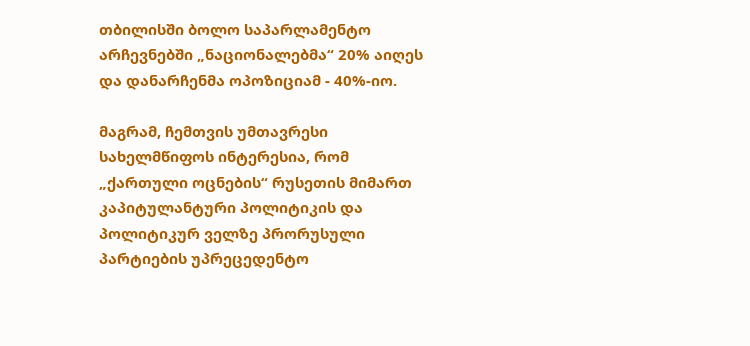თბილისში ბოლო საპარლამენტო არჩევნებში „ნაციონალებმა“ 20% აიღეს და დანარჩენმა ოპოზიციამ - 40%-იო.

მაგრამ, ჩემთვის უმთავრესი სახელმწიფოს ინტერესია, რომ „ქართული ოცნების“ რუსეთის მიმართ კაპიტულანტური პოლიტიკის და პოლიტიკურ ველზე პრორუსული პარტიების უპრეცედენტო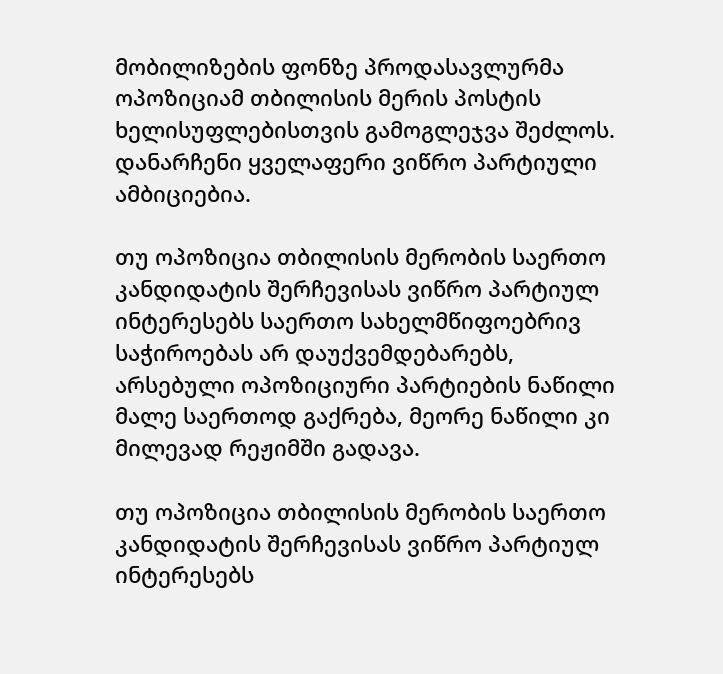მობილიზების ფონზე პროდასავლურმა ოპოზიციამ თბილისის მერის პოსტის ხელისუფლებისთვის გამოგლეჯვა შეძლოს. დანარჩენი ყველაფერი ვიწრო პარტიული ამბიციებია.

თუ ოპოზიცია თბილისის მერობის საერთო კანდიდატის შერჩევისას ვიწრო პარტიულ ინტერესებს საერთო სახელმწიფოებრივ საჭიროებას არ დაუქვემდებარებს, არსებული ოპოზიციური პარტიების ნაწილი მალე საერთოდ გაქრება, მეორე ნაწილი კი მილევად რეჟიმში გადავა.

თუ ოპოზიცია თბილისის მერობის საერთო კანდიდატის შერჩევისას ვიწრო პარტიულ ინტერესებს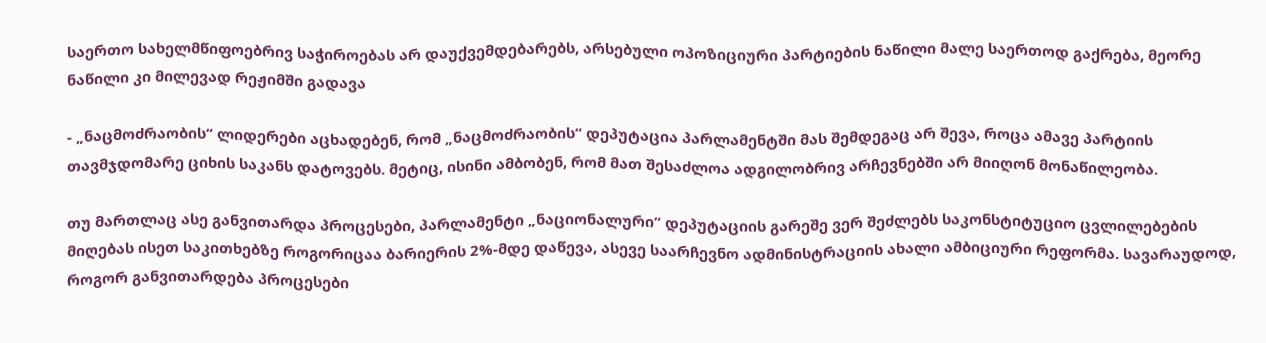საერთო სახელმწიფოებრივ საჭიროებას არ დაუქვემდებარებს, არსებული ოპოზიციური პარტიების ნაწილი მალე საერთოდ გაქრება, მეორე ნაწილი კი მილევად რეჟიმში გადავა

- „ნაცმოძრაობის“ ლიდერები აცხადებენ, რომ „ნაცმოძრაობის“ დეპუტაცია პარლამენტში მას შემდეგაც არ შევა, როცა ამავე პარტიის თავმჯდომარე ციხის საკანს დატოვებს. მეტიც, ისინი ამბობენ, რომ მათ შესაძლოა ადგილობრივ არჩევნებში არ მიიღონ მონაწილეობა.

თუ მართლაც ასე განვითარდა პროცესები, პარლამენტი „ნაციონალური“ დეპუტაციის გარეშე ვერ შეძლებს საკონსტიტუციო ცვლილებების მიღებას ისეთ საკითხებზე როგორიცაა ბარიერის 2%-მდე დაწევა, ასევე საარჩევნო ადმინისტრაციის ახალი ამბიციური რეფორმა. სავარაუდოდ, როგორ განვითარდება პროცესები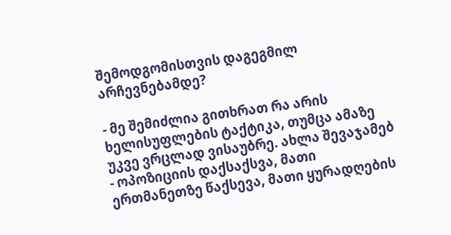შემოდგომისთვის დაგეგმილ არჩევნებამდე?

- მე შემიძლია გითხრათ რა არის ხელისუფლების ტაქტიკა, თუმცა ამაზე უკვე ვრცლად ვისაუბრე. ახლა შევაჯამებ - ოპოზიციის დაქსაქსვა, მათი ერთმანეთზე წაქსევა, მათი ყურადღების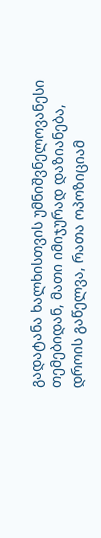გადატანა ხალხისთვის უმნიშვნელოვანესი თემებიდან, მათი იმიჯურად დაზიანება, დროის გაწელვა, რათა ოპოზიციამ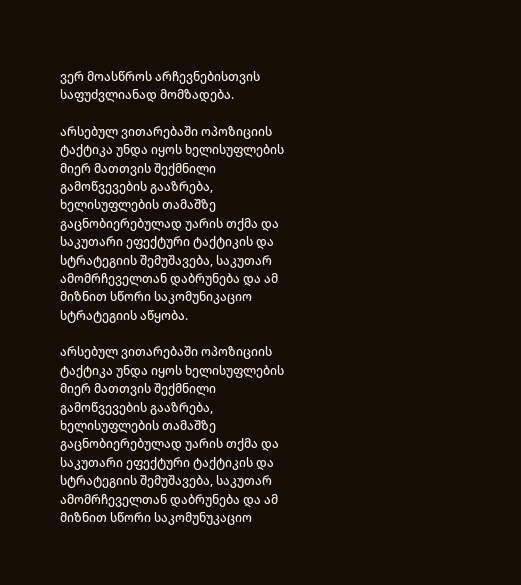ვერ მოასწროს არჩევნებისთვის საფუძვლიანად მომზადება.

არსებულ ვითარებაში ოპოზიციის ტაქტიკა უნდა იყოს ხელისუფლების მიერ მათთვის შექმნილი გამოწვევების გააზრება, ხელისუფლების თამაშზე გაცნობიერებულად უარის თქმა და საკუთარი ეფექტური ტაქტიკის და სტრატეგიის შემუშავება, საკუთარ ამომრჩეველთან დაბრუნება და ამ მიზნით სწორი საკომუნიკაციო სტრატეგიის აწყობა.

არსებულ ვითარებაში ოპოზიციის ტაქტიკა უნდა იყოს ხელისუფლების მიერ მათთვის შექმნილი გამოწვევების გააზრება, ხელისუფლების თამაშზე გაცნობიერებულად უარის თქმა და საკუთარი ეფექტური ტაქტიკის და სტრატეგიის შემუშავება, საკუთარ ამომრჩეველთან დაბრუნება და ამ მიზნით სწორი საკომუნუკაციო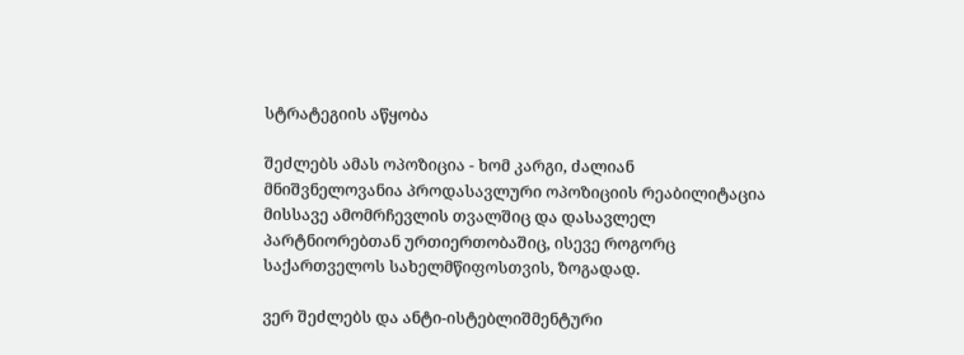სტრატეგიის აწყობა

შეძლებს ამას ოპოზიცია - ხომ კარგი, ძალიან მნიშვნელოვანია პროდასავლური ოპოზიციის რეაბილიტაცია მისსავე ამომრჩევლის თვალშიც და დასავლელ პარტნიორებთან ურთიერთობაშიც, ისევე როგორც საქართველოს სახელმწიფოსთვის, ზოგადად.

ვერ შეძლებს და ანტი-ისტებლიშმენტური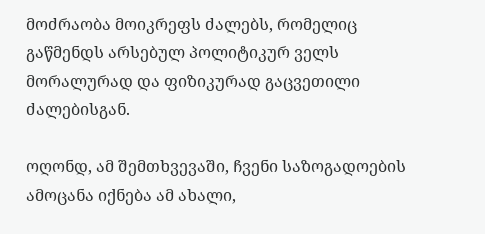მოძრაობა მოიკრეფს ძალებს, რომელიც გაწმენდს არსებულ პოლიტიკურ ველს მორალურად და ფიზიკურად გაცვეთილი ძალებისგან.

ოღონდ, ამ შემთხვევაში, ჩვენი საზოგადოების ამოცანა იქნება ამ ახალი,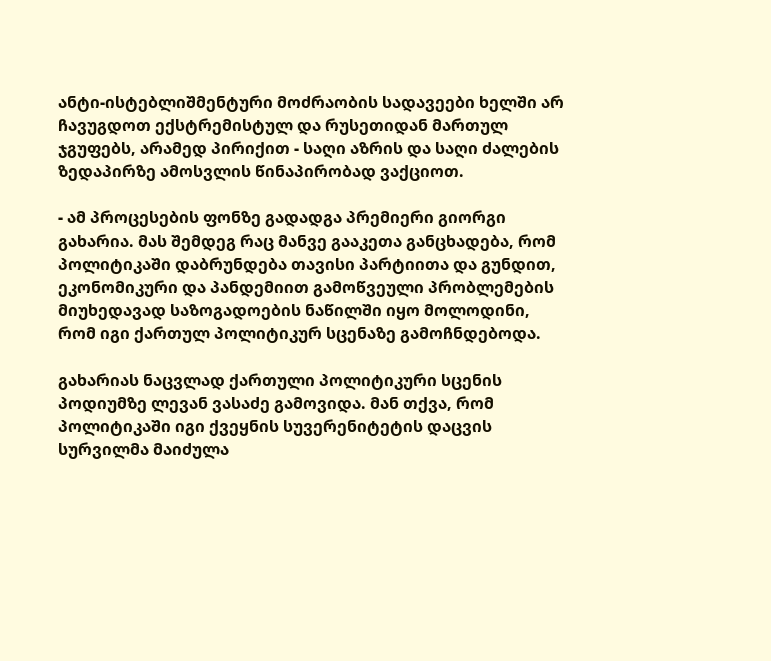ანტი-ისტებლიშმენტური მოძრაობის სადავეები ხელში არ ჩავუგდოთ ექსტრემისტულ და რუსეთიდან მართულ ჯგუფებს, არამედ პირიქით - საღი აზრის და საღი ძალების ზედაპირზე ამოსვლის წინაპირობად ვაქციოთ.

- ამ პროცესების ფონზე გადადგა პრემიერი გიორგი გახარია. მას შემდეგ რაც მანვე გააკეთა განცხადება, რომ პოლიტიკაში დაბრუნდება თავისი პარტიითა და გუნდით, ეკონომიკური და პანდემიით გამოწვეული პრობლემების მიუხედავად საზოგადოების ნაწილში იყო მოლოდინი, რომ იგი ქართულ პოლიტიკურ სცენაზე გამოჩნდებოდა.

გახარიას ნაცვლად ქართული პოლიტიკური სცენის პოდიუმზე ლევან ვასაძე გამოვიდა. მან თქვა, რომ პოლიტიკაში იგი ქვეყნის სუვერენიტეტის დაცვის სურვილმა მაიძულა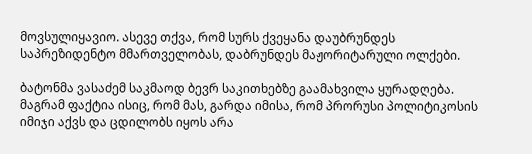მოვსულიყავიო. ასევე თქვა, რომ სურს ქვეყანა დაუბრუნდეს საპრეზიდენტო მმართველობას, დაბრუნდეს მაჟორიტარული ოლქები.

ბატონმა ვასაძემ საკმაოდ ბევრ საკითხებზე გაამახვილა ყურადღება. მაგრამ ფაქტია ისიც, რომ მას, გარდა იმისა, რომ პრორუსი პოლიტიკოსის იმიჯი აქვს და ცდილობს იყოს არა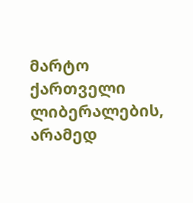მარტო ქართველი ლიბერალების, არამედ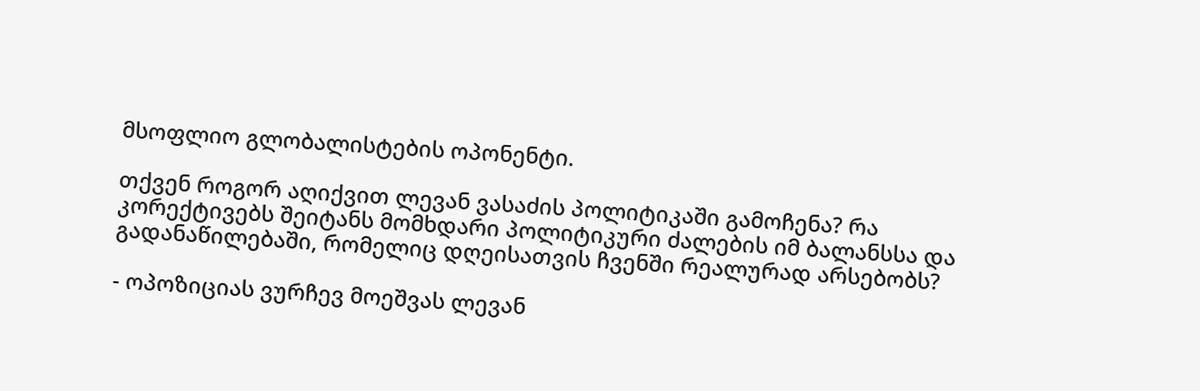მსოფლიო გლობალისტების ოპონენტი.

თქვენ როგორ აღიქვით ლევან ვასაძის პოლიტიკაში გამოჩენა? რა კორექტივებს შეიტანს მომხდარი პოლიტიკური ძალების იმ ბალანსსა და გადანაწილებაში, რომელიც დღეისათვის ჩვენში რეალურად არსებობს?

- ოპოზიციას ვურჩევ მოეშვას ლევან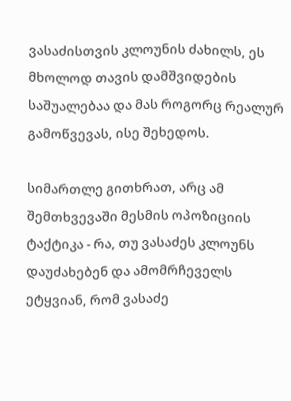ვასაძისთვის კლოუნის ძახილს, ეს მხოლოდ თავის დამშვიდების საშუალებაა და მას როგორც რეალურ გამოწვევას, ისე შეხედოს.

სიმართლე გითხრათ, არც ამ შემთხვევაში მესმის ოპოზიციის ტაქტიკა - რა, თუ ვასაძეს კლოუნს დაუძახებენ და ამომრჩეველს ეტყვიან, რომ ვასაძე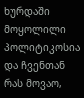ხურდაში მოყოლილი პოლიტიკოსია და ჩვენთან რას მოვაო,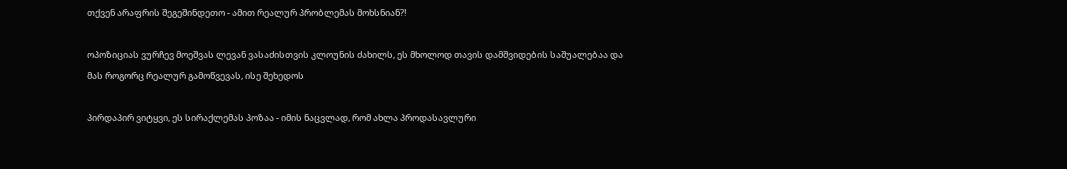თქვენ არაფრის შეგეშინდეთო - ამით რეალურ პრობლემას მოხსნიან?!

ოპოზიციას ვურჩევ მოეშვას ლევან ვასაძისთვის კლოუნის ძახილს, ეს მხოლოდ თავის დამშვიდების საშუალებაა და მას როგორც რეალურ გამოწვევას, ისე შეხედოს

პირდაპირ ვიტყვი, ეს სირაქლემას პოზაა - იმის ნაცვლად, რომ ახლა პროდასავლური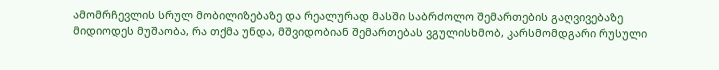ამომრჩევლის სრულ მობილიზებაზე და რეალურად მასში საბრძოლო შემართების გაღვივებაზე მიდიოდეს მუშაობა, რა თქმა უნდა, მშვიდობიან შემართებას ვგულისხმობ, კარსმომდგარი რუსული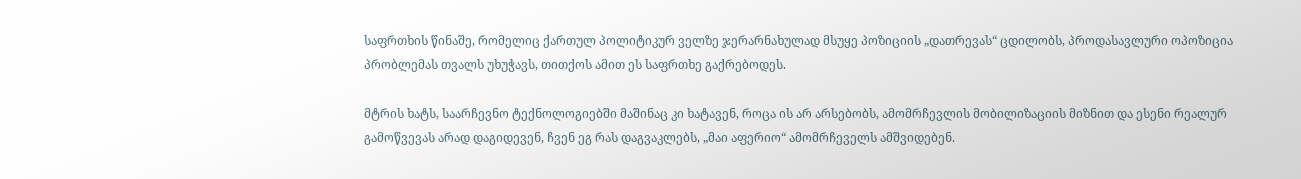საფრთხის წინაშე, რომელიც ქართულ პოლიტიკურ ველზე ჯერარნახულად მსუყე პოზიციის „დათრევას“ ცდილობს, პროდასავლური ოპოზიცია პრობლემას თვალს უხუჭავს, თითქოს ამით ეს საფრთხე გაქრებოდეს.

მტრის ხატს, საარჩევნო ტექნოლოგიებში მაშინაც კი ხატავენ, როცა ის არ არსებობს, ამომრჩევლის მობილიზაციის მიზნით და ესენი რეალურ გამოწვევას არად დაგიდევენ, ჩვენ ეგ რას დაგვაკლებს, „მაი აფერიო“ ამომრჩეველს ამშვიდებენ.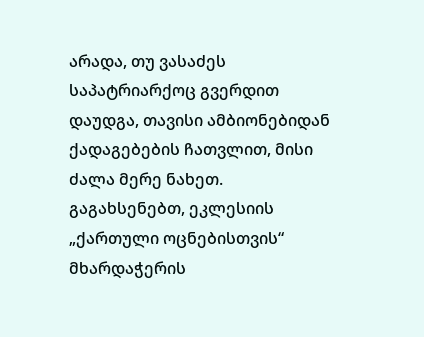არადა, თუ ვასაძეს საპატრიარქოც გვერდით დაუდგა, თავისი ამბიონებიდან ქადაგებების ჩათვლით, მისი ძალა მერე ნახეთ. გაგახსენებთ, ეკლესიის „ქართული ოცნებისთვის“ მხარდაჭერის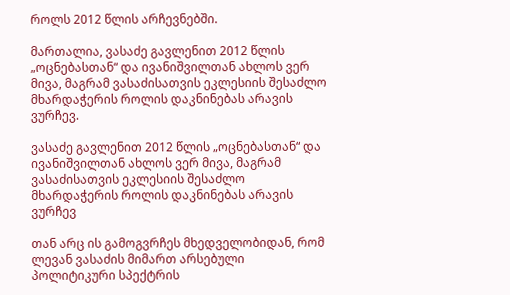როლს 2012 წლის არჩევნებში.

მართალია, ვასაძე გავლენით 2012 წლის „ოცნებასთან“ და ივანიშვილთან ახლოს ვერ მივა, მაგრამ ვასაძისათვის ეკლესიის შესაძლო მხარდაჭერის როლის დაკნინებას არავის ვურჩევ.

ვასაძე გავლენით 2012 წლის „ოცნებასთან“ და ივანიშვილთან ახლოს ვერ მივა, მაგრამ ვასაძისათვის ეკლესიის შესაძლო მხარდაჭერის როლის დაკნინებას არავის ვურჩევ

თან არც ის გამოგვრჩეს მხედველობიდან, რომ ლევან ვასაძის მიმართ არსებული პოლიტიკური სპექტრის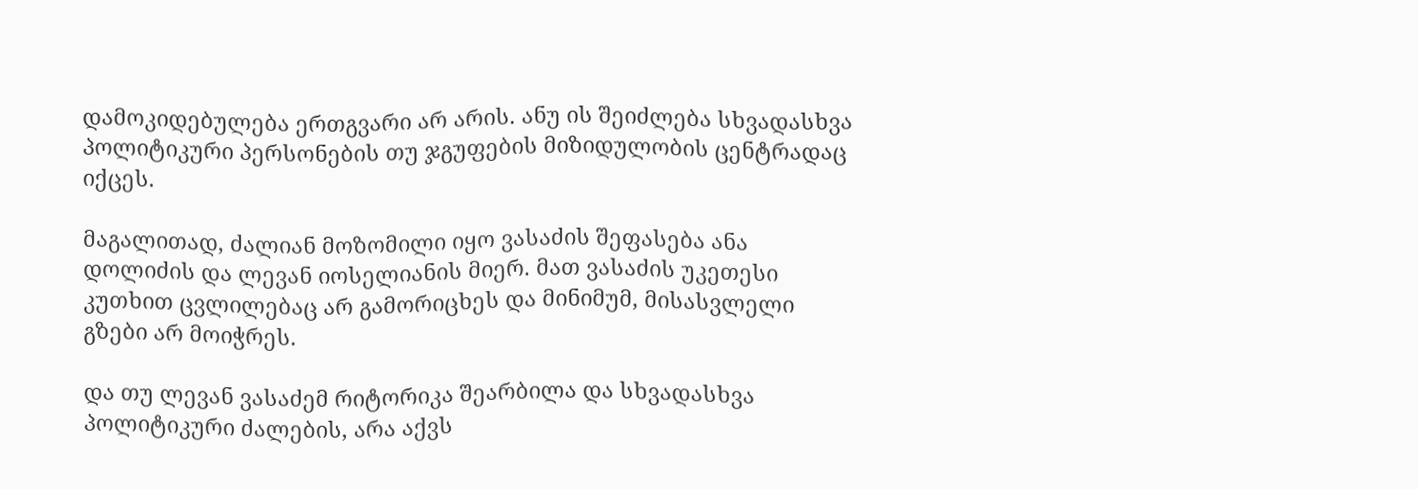დამოკიდებულება ერთგვარი არ არის. ანუ ის შეიძლება სხვადასხვა პოლიტიკური პერსონების თუ ჯგუფების მიზიდულობის ცენტრადაც იქცეს.

მაგალითად, ძალიან მოზომილი იყო ვასაძის შეფასება ანა დოლიძის და ლევან იოსელიანის მიერ. მათ ვასაძის უკეთესი კუთხით ცვლილებაც არ გამორიცხეს და მინიმუმ, მისასვლელი გზები არ მოიჭრეს.

და თუ ლევან ვასაძემ რიტორიკა შეარბილა და სხვადასხვა პოლიტიკური ძალების, არა აქვს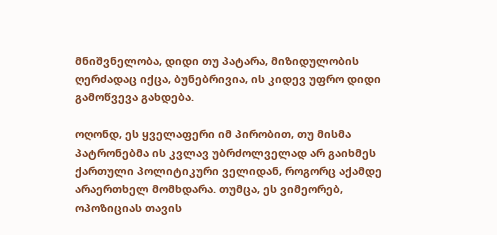მნიშვნელობა, დიდი თუ პატარა, მიზიდულობის ღერძადაც იქცა, ბუნებრივია, ის კიდევ უფრო დიდი გამოწვევა გახდება.

ოღონდ, ეს ყველაფერი იმ პირობით, თუ მისმა პატრონებმა ის კვლავ უბრძოლველად არ გაიხმეს ქართული პოლიტიკური ველიდან, როგორც აქამდე არაერთხელ მომხდარა. თუმცა, ეს ვიმეორებ, ოპოზიციას თავის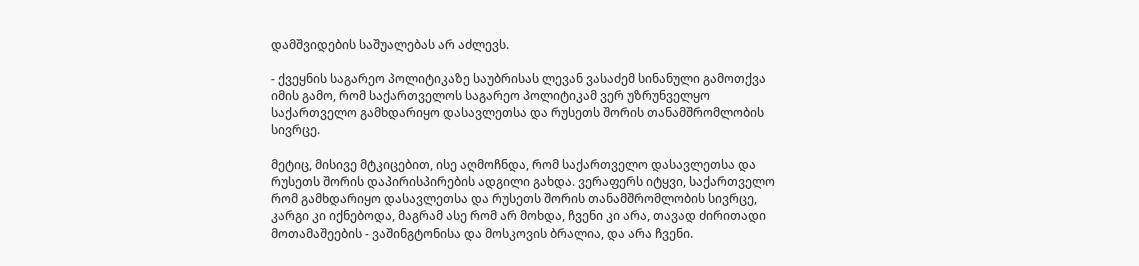დამშვიდების საშუალებას არ აძლევს.

- ქვეყნის საგარეო პოლიტიკაზე საუბრისას ლევან ვასაძემ სინანული გამოთქვა იმის გამო, რომ საქართველოს საგარეო პოლიტიკამ ვერ უზრუნველყო საქართველო გამხდარიყო დასავლეთსა და რუსეთს შორის თანამშრომლობის სივრცე.

მეტიც, მისივე მტკიცებით, ისე აღმოჩნდა, რომ საქართველო დასავლეთსა და რუსეთს შორის დაპირისპირების ადგილი გახდა. ვერაფერს იტყვი, საქართველო რომ გამხდარიყო დასავლეთსა და რუსეთს შორის თანამშრომლობის სივრცე, კარგი კი იქნებოდა, მაგრამ ასე რომ არ მოხდა, ჩვენი კი არა, თავად ძირითადი მოთამაშეების - ვაშინგტონისა და მოსკოვის ბრალია, და არა ჩვენი.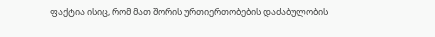ფაქტია ისიც, რომ მათ შორის ურთიერთობების დაძაბულობის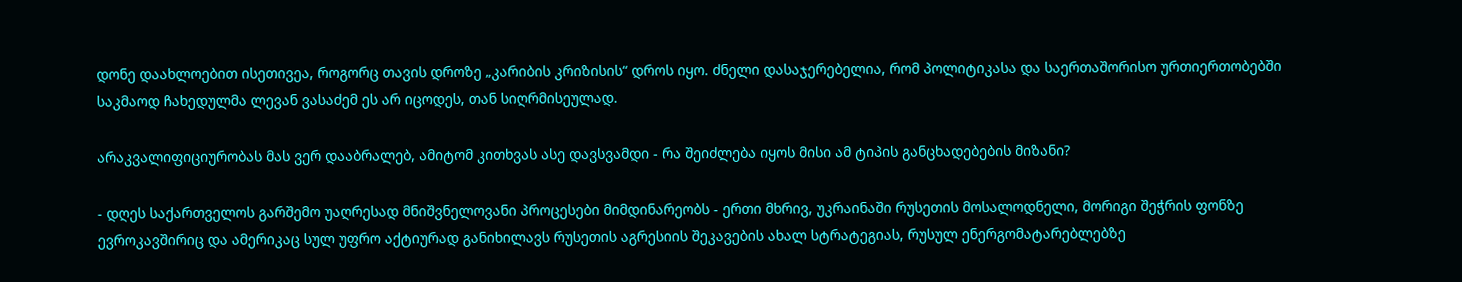დონე დაახლოებით ისეთივეა, როგორც თავის დროზე „კარიბის კრიზისის“ დროს იყო. ძნელი დასაჯერებელია, რომ პოლიტიკასა და საერთაშორისო ურთიერთობებში საკმაოდ ჩახედულმა ლევან ვასაძემ ეს არ იცოდეს, თან სიღრმისეულად.

არაკვალიფიციურობას მას ვერ დააბრალებ, ამიტომ კითხვას ასე დავსვამდი - რა შეიძლება იყოს მისი ამ ტიპის განცხადებების მიზანი?

- დღეს საქართველოს გარშემო უაღრესად მნიშვნელოვანი პროცესები მიმდინარეობს - ერთი მხრივ, უკრაინაში რუსეთის მოსალოდნელი, მორიგი შეჭრის ფონზე ევროკავშირიც და ამერიკაც სულ უფრო აქტიურად განიხილავს რუსეთის აგრესიის შეკავების ახალ სტრატეგიას, რუსულ ენერგომატარებლებზე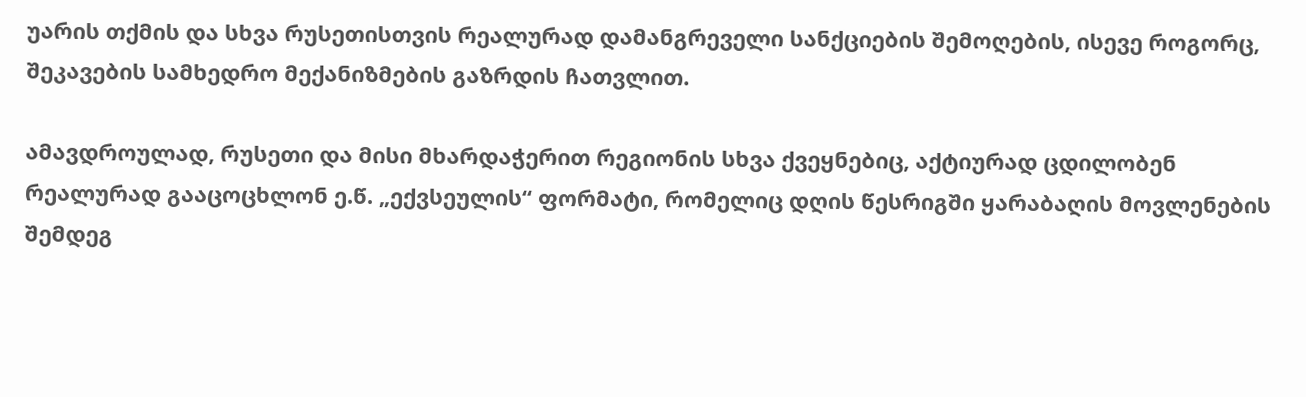უარის თქმის და სხვა რუსეთისთვის რეალურად დამანგრეველი სანქციების შემოღების, ისევე როგორც, შეკავების სამხედრო მექანიზმების გაზრდის ჩათვლით.

ამავდროულად, რუსეთი და მისი მხარდაჭერით რეგიონის სხვა ქვეყნებიც, აქტიურად ცდილობენ რეალურად გააცოცხლონ ე.წ. „ექვსეულის“ ფორმატი, რომელიც დღის წესრიგში ყარაბაღის მოვლენების შემდეგ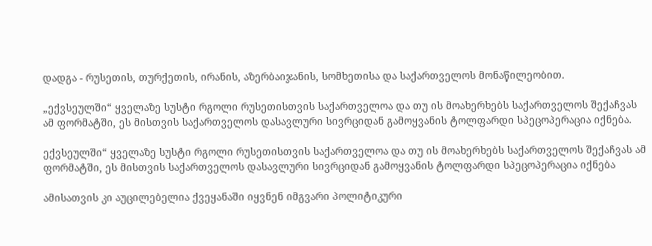დადგა - რუსეთის, თურქეთის, ირანის, აზერბაიჯანის, სომხეთისა და საქართველოს მონაწილეობით.

„ექვსეულში“ ყველაზე სუსტი რგოლი რუსეთისთვის საქართველოა და თუ ის მოახერხებს საქართველოს შექაჩვას ამ ფორმატში, ეს მისთვის საქართველოს დასავლური სივრციდან გამოყვანის ტოლფარდი სპეცოპერაცია იქნება.

ექვსეულში“ ყველაზე სუსტი რგოლი რუსეთისთვის საქართველოა და თუ ის მოახერხებს საქართველოს შექაჩვას ამ ფორმატში, ეს მისთვის საქართველოს დასავლური სივრციდან გამოყვანის ტოლფარდი სპეცოპერაცია იქნება

ამისათვის კი აუცილებელია ქვეყანაში იყვნენ იმგვარი პოლიტიკური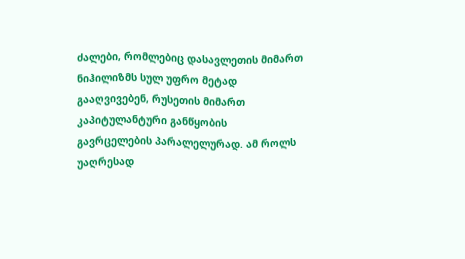ძალები, რომლებიც დასავლეთის მიმართ ნიჰილიზმს სულ უფრო მეტად გააღვივებენ, რუსეთის მიმართ კაპიტულანტური განწყობის გავრცელების პარალელურად. ამ როლს უაღრესად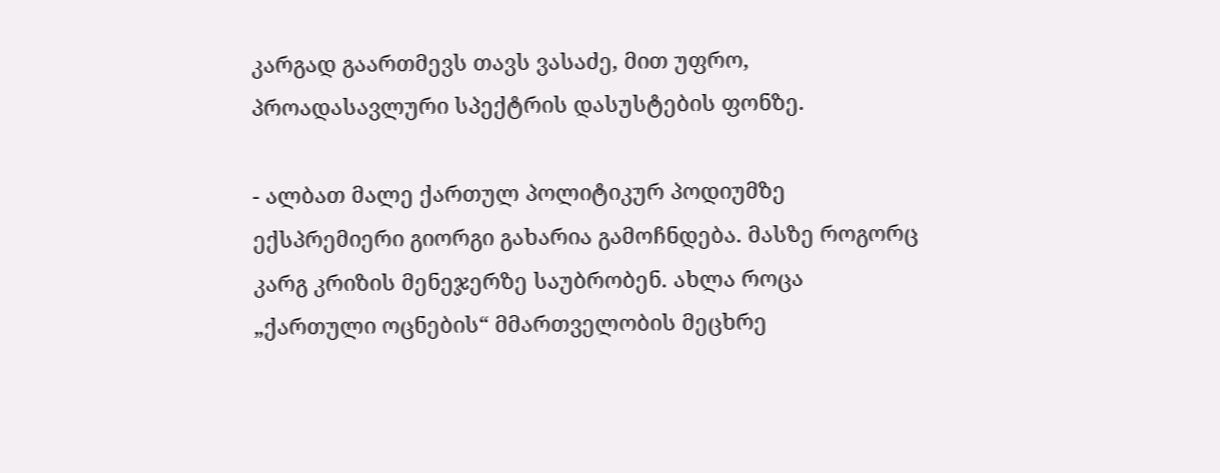კარგად გაართმევს თავს ვასაძე, მით უფრო, პროადასავლური სპექტრის დასუსტების ფონზე.

- ალბათ მალე ქართულ პოლიტიკურ პოდიუმზე ექსპრემიერი გიორგი გახარია გამოჩნდება. მასზე როგორც კარგ კრიზის მენეჯერზე საუბრობენ. ახლა როცა „ქართული ოცნების“ მმართველობის მეცხრე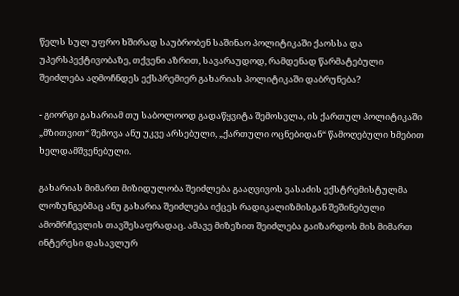წელს სულ უფრო ხშირად საუბრობენ საშინაო პოლიტიკაში ქაოსსა და უპერსპექტივობაზე, თქვენი აზრით, სავარაუდოდ, რამდენად წარმატებული შეიძლება აღმოჩნდეს ექსპრემიერ გახარიას პოლიტიკაში დაბრუნება?

- გიორგი გახარიამ თუ საბოლოოდ გადაწყვიტა შემოსვლა, ის ქართულ პოლიტიკაში „მზითვით“ შემოვა ანუ უკვე არსებული, „ქართული ოცნებიდან“ წამოღებული ხმებით ხელდამშვენებული.

გახარიას მიმართ მიზიდულობა შეიძლება გააღვივოს ვასაძის ექსტრემისტულმა ლოზუნგებმაც ანუ გახარია შეიძლება იქცეს რადიკალიზმისგან შეშინებული ამომრჩევლის თავშესაფრადაც. ამავე მიზეზით შეიძლება გაიზარდოს მის მიმართ ინტერესი დასავლურ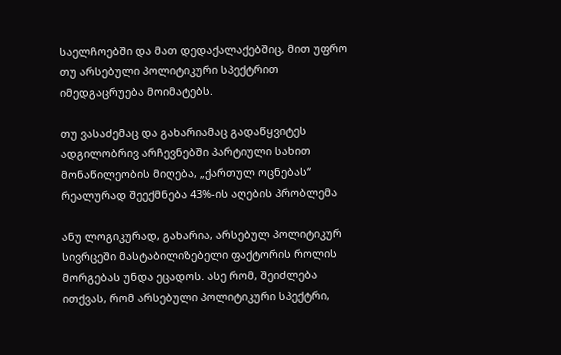საელჩოებში და მათ დედაქალაქებშიც, მით უფრო თუ არსებული პოლიტიკური სპექტრით იმედგაცრუება მოიმატებს.

თუ ვასაძემაც და გახარიამაც გადაწყვიტეს ადგილობრივ არჩევნებში პარტიული სახით მონაწილეობის მიღება, „ქართულ ოცნებას“ რეალურად შეექმნება 43%-ის აღების პრობლემა

ანუ ლოგიკურად, გახარია, არსებულ პოლიტიკურ სივრცეში მასტაბილიზებელი ფაქტორის როლის მორგებას უნდა ეცადოს. ასე რომ, შეიძლება ითქვას, რომ არსებული პოლიტიკური სპექტრი,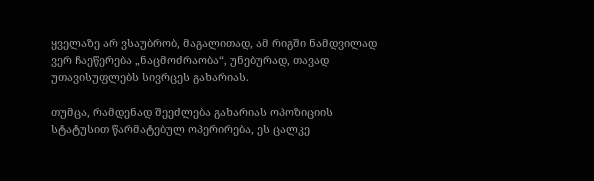ყველაზე არ ვსაუბრობ, მაგალითად, ამ რიგში ნამდვილად ვერ ჩაეწერება „ნაცმოძრაობა“, უნებურად, თავად უთავისუფლებს სივრცეს გახარიას.

თუმცა, რამდენად შეეძლება გახარიას ოპოზიციის სტატუსით წარმატებულ ოპერირება, ეს ცალკე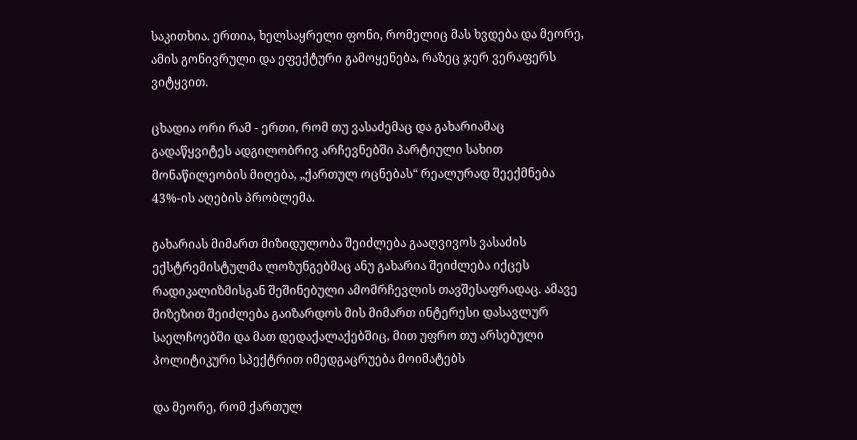საკითხია. ერთია, ხელსაყრელი ფონი, რომელიც მას ხვდება და მეორე, ამის გონივრული და ეფექტური გამოყენება, რაზეც ჯერ ვერაფერს ვიტყვით.

ცხადია ორი რამ - ერთი, რომ თუ ვასაძემაც და გახარიამაც გადაწყვიტეს ადგილობრივ არჩევნებში პარტიული სახით მონაწილეობის მიღება, „ქართულ ოცნებას“ რეალურად შეექმნება 43%-ის აღების პრობლემა.

გახარიას მიმართ მიზიდულობა შეიძლება გააღვივოს ვასაძის ექსტრემისტულმა ლოზუნგებმაც ანუ გახარია შეიძლება იქცეს რადიკალიზმისგან შეშინებული ამომრჩევლის თავშესაფრადაც. ამავე მიზეზით შეიძლება გაიზარდოს მის მიმართ ინტერესი დასავლურ საელჩოებში და მათ დედაქალაქებშიც, მით უფრო თუ არსებული პოლიტიკური სპექტრით იმედგაცრუება მოიმატებს

და მეორე, რომ ქართულ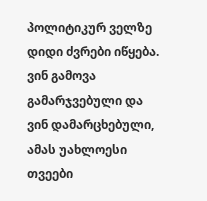პოლიტიკურ ველზე დიდი ძვრები იწყება. ვინ გამოვა გამარჯვებული და ვინ დამარცხებული, ამას უახლოესი თვეები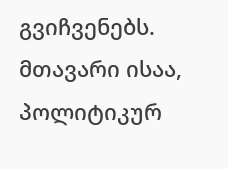გვიჩვენებს. მთავარი ისაა, პოლიტიკურ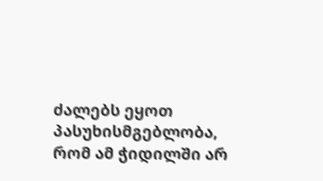ძალებს ეყოთ პასუხისმგებლობა, რომ ამ ჭიდილში არ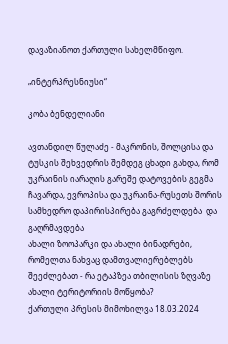დავაზიანოთ ქართული სახელმწიფო.

„ინტერპრესნიუსი“

კობა ბენდელიანი

ავთანდილ წულაძე - მაკრონის, შოლცისა და ტუსკის შეხვედრის შემდეგ ცხადი გახდა, რომ უკრაინის იარაღის გარეშე დატოვების გეგმა ჩავარდა, ევროპისა და უკრაინა-რუსეთს შორის სამხედრო დაპირისპირება გაგრძელდება  და გაღრმავდება
ახალი ზოოპარკი და ახალი ბინადრები, რომელთა ნახვაც დამთვალიერებლებს შეეძლებათ - რა ეტაპზეა თბილისის ზღვაზე ახალი ტერიტორიის მოწყობა?
ქართული პრესის მიმოხილვა 18.03.2024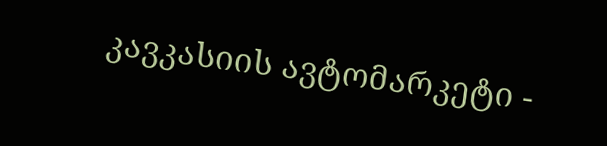კავკასიის ავტომარკეტი -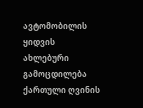ავტომობილის ყიდვის ახლებური გამოცდილება
ქართული ღვინის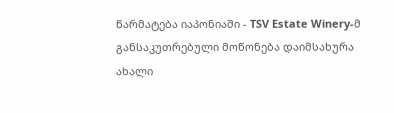წარმატება იაპონიაში - TSV Estate Winery-მ განსაკუთრებული მოწონება დაიმსახურა
ახალი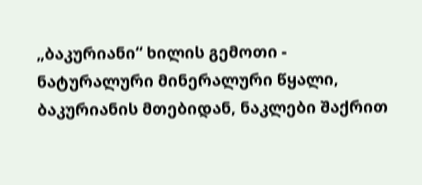„ბაკურიანი“ ხილის გემოთი - ნატურალური მინერალური წყალი, ბაკურიანის მთებიდან, ნაკლები შაქრით